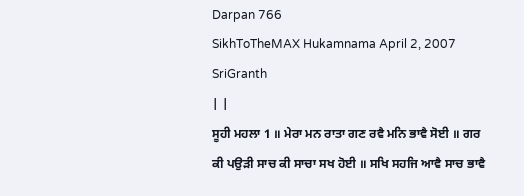Darpan 766
SikhToTheMAX Hukamnama April 2, 2007 SriGranth
| |
ਸੂਹੀ ਮਹਲਾ 1 ॥ ਮੇਰਾ ਮਨ ਰਾਤਾ ਗਣ ਰਵੈ ਮਨਿ ਭਾਵੈ ਸੋਈ ॥ ਗਰ ਕੀ ਪਉੜੀ ਸਾਚ ਕੀ ਸਾਚਾ ਸਖ ਹੋਈ ॥ ਸਖਿ ਸਹਜਿ ਆਵੈ ਸਾਚ ਭਾਵੈ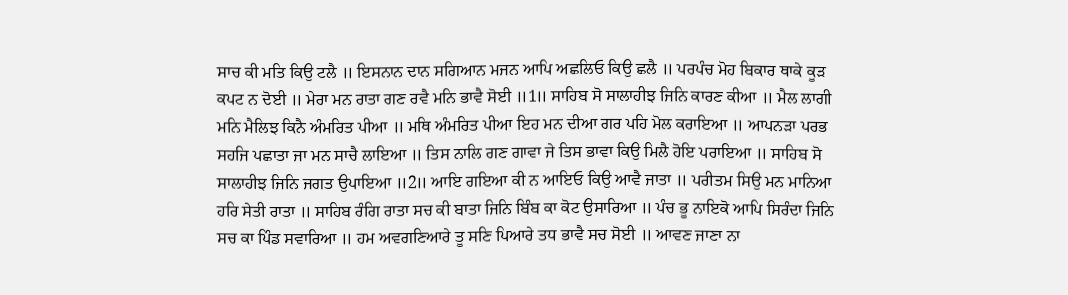ਸਾਚ ਕੀ ਮਤਿ ਕਿਉ ਟਲੈ ॥ ਇਸਨਾਨ ਦਾਨ ਸਗਿਆਨ ਮਜਨ ਆਪਿ ਅਛਲਿਓ ਕਿਉ ਛਲੈ ॥ ਪਰਪੰਚ ਮੋਹ ਬਿਕਾਰ ਥਾਕੇ ਕੂੜ ਕਪਟ ਨ ਦੋਈ ॥ ਮੇਰਾ ਮਨ ਰਾਤਾ ਗਣ ਰਵੈ ਮਨਿ ਭਾਵੈ ਸੋਈ ॥1॥ ਸਾਹਿਬ ਸੋ ਸਾਲਾਹੀਝ ਜਿਨਿ ਕਾਰਣ ਕੀਆ ॥ ਮੈਲ ਲਾਗੀ ਮਨਿ ਮੈਲਿਝ ਕਿਨੈ ਅੰਮਰਿਤ ਪੀਆ ॥ ਮਥਿ ਅੰਮਰਿਤ ਪੀਆ ਇਹ ਮਨ ਦੀਆ ਗਰ ਪਹਿ ਮੋਲ ਕਰਾਇਆ ॥ ਆਪਨੜਾ ਪਰਭ ਸਹਜਿ ਪਛਾਤਾ ਜਾ ਮਨ ਸਾਚੈ ਲਾਇਆ ॥ ਤਿਸ ਨਾਲਿ ਗਣ ਗਾਵਾ ਜੇ ਤਿਸ ਭਾਵਾ ਕਿਉ ਮਿਲੈ ਹੋਇ ਪਰਾਇਆ ॥ ਸਾਹਿਬ ਸੋ ਸਾਲਾਹੀਝ ਜਿਨਿ ਜਗਤ ਉਪਾਇਆ ॥2॥ ਆਇ ਗਇਆ ਕੀ ਨ ਆਇਓ ਕਿਉ ਆਵੈ ਜਾਤਾ ॥ ਪਰੀਤਮ ਸਿਉ ਮਨ ਮਾਨਿਆ ਹਰਿ ਸੇਤੀ ਰਾਤਾ ॥ ਸਾਹਿਬ ਰੰਗਿ ਰਾਤਾ ਸਚ ਕੀ ਬਾਤਾ ਜਿਨਿ ਬਿੰਬ ਕਾ ਕੋਟ ਉਸਾਰਿਆ ॥ ਪੰਚ ਭੂ ਨਾਇਕੋ ਆਪਿ ਸਿਰੰਦਾ ਜਿਨਿ ਸਚ ਕਾ ਪਿੰਡ ਸਵਾਰਿਆ ॥ ਹਮ ਅਵਗਣਿਆਰੇ ਤੂ ਸਣਿ ਪਿਆਰੇ ਤਧ ਭਾਵੈ ਸਚ ਸੋਈ ॥ ਆਵਣ ਜਾਣਾ ਨਾ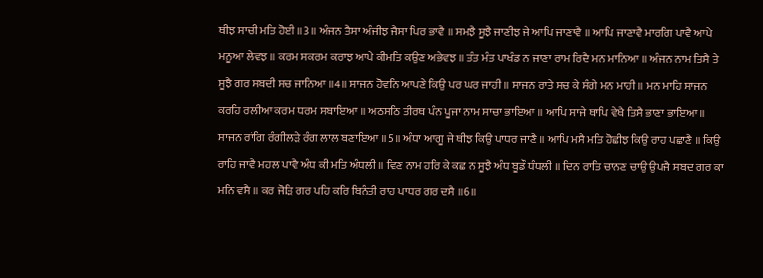ਥੀਝ ਸਾਚੀ ਮਤਿ ਹੋਈ ॥3॥ ਅੰਜਨ ਤੈਸਾ ਅੰਜੀਝ ਜੈਸਾ ਪਿਰ ਭਾਵੈ ॥ ਸਮਝੈ ਸੂਝੈ ਜਾਣੀਝ ਜੇ ਆਪਿ ਜਾਣਾਵੈ ॥ ਆਪਿ ਜਾਣਾਵੈ ਮਾਰਗਿ ਪਾਵੈ ਆਪੇ ਮਨੂਆ ਲੇਵਝ ॥ ਕਰਮ ਸਕਰਮ ਕਰਾਝ ਆਪੇ ਕੀਮਤਿ ਕਉਣ ਅਭੇਵਝ ॥ ਤੰਤ ਮੰਤ ਪਾਖੰਡ ਨ ਜਾਣਾ ਰਾਮ ਰਿਦੈ ਮਨ ਮਾਨਿਆ ॥ ਅੰਜਨ ਨਾਮ ਤਿਸੈ ਤੇ ਸੂਝੈ ਗਰ ਸਬਦੀ ਸਚ ਜਾਨਿਆ ॥4॥ ਸਾਜਨ ਹੋਵਨਿ ਆਪਣੇ ਕਿਉ ਪਰ ਘਰ ਜਾਹੀ ॥ ਸਾਜਨ ਰਾਤੇ ਸਚ ਕੇ ਸੰਗੇ ਮਨ ਮਾਹੀ ॥ ਮਨ ਮਾਹਿ ਸਾਜਨ ਕਰਹਿ ਰਲੀਆ ਕਰਮ ਧਰਮ ਸਬਾਇਆ ॥ ਅਠਸਠਿ ਤੀਰਥ ਪੰਨ ਪੂਜਾ ਨਾਮ ਸਾਚਾ ਭਾਇਆ ॥ ਆਪਿ ਸਾਜੇ ਥਾਪਿ ਵੇਖੈ ਤਿਸੈ ਭਾਣਾ ਭਾਇਆ ॥ ਸਾਜਨ ਰਾਂਗਿ ਰੰਗੀਲੜੇ ਰੰਗ ਲਾਲ ਬਣਾਇਆ ॥5॥ ਅੰਧਾ ਆਗੂ ਜੇ ਥੀਝ ਕਿਉ ਪਾਧਰ ਜਾਣੈ ॥ ਆਪਿ ਮਸੈ ਮਤਿ ਹੋਛੀਝ ਕਿਉ ਰਾਹ ਪਛਾਣੈ ॥ ਕਿਉ ਰਾਹਿ ਜਾਵੈ ਮਹਲ ਪਾਵੈ ਅੰਧ ਕੀ ਮਤਿ ਅੰਧਲੀ ॥ ਵਿਣ ਨਾਮ ਹਰਿ ਕੇ ਕਛ ਨ ਸੂਝੈ ਅੰਧ ਬੂਡੌ ਧੰਧਲੀ ॥ ਦਿਨ ਰਾਤਿ ਚਾਨਣ ਚਾਉ ਉਪਜੈ ਸਬਦ ਗਰ ਕਾ ਮਨਿ ਵਸੈ ॥ ਕਰ ਜੋੜਿ ਗਰ ਪਹਿ ਕਰਿ ਬਿਨੰਤੀ ਰਾਹ ਪਾਧਰ ਗਰ ਦਸੈ ॥6॥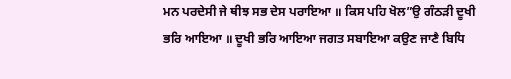ਮਨ ਪਰਦੇਸੀ ਜੇ ਥੀਝ ਸਭ ਦੇਸ ਪਰਾਇਆ ॥ ਕਿਸ ਪਹਿ ਖੋਲ”ਉ ਗੰਠੜੀ ਦੂਖੀ ਭਰਿ ਆਇਆ ॥ ਦੂਖੀ ਭਰਿ ਆਇਆ ਜਗਤ ਸਬਾਇਆ ਕਉਣ ਜਾਣੈ ਬਿਧਿ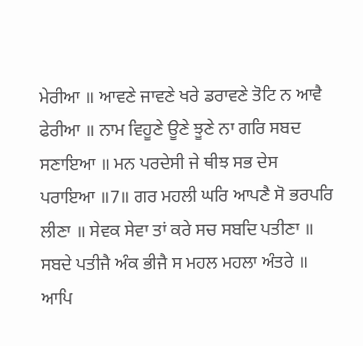ਮੇਰੀਆ ॥ ਆਵਣੇ ਜਾਵਣੇ ਖਰੇ ਡਰਾਵਣੇ ਤੋਟਿ ਨ ਆਵੈ ਫੇਰੀਆ ॥ ਨਾਮ ਵਿਹੂਣੇ ਊਣੇ ਝੂਣੇ ਨਾ ਗਰਿ ਸਬਦ ਸਣਾਇਆ ॥ ਮਨ ਪਰਦੇਸੀ ਜੇ ਥੀਝ ਸਭ ਦੇਸ ਪਰਾਇਆ ॥7॥ ਗਰ ਮਹਲੀ ਘਰਿ ਆਪਣੈ ਸੋ ਭਰਪਰਿ ਲੀਣਾ ॥ ਸੇਵਕ ਸੇਵਾ ਤਾਂ ਕਰੇ ਸਚ ਸਬਦਿ ਪਤੀਣਾ ॥ ਸਬਦੇ ਪਤੀਜੈ ਅੰਕ ਭੀਜੈ ਸ ਮਹਲ ਮਹਲਾ ਅੰਤਰੇ ॥ ਆਪਿ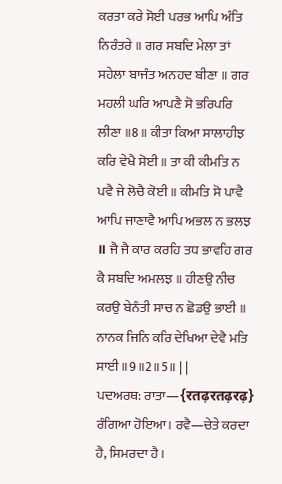ਕਰਤਾ ਕਰੇ ਸੋਈ ਪਰਭ ਆਪਿ ਅੰਤਿ ਨਿਰੰਤਰੇ ॥ ਗਰ ਸਬਦਿ ਮੇਲਾ ਤਾਂ ਸਹੇਲਾ ਬਾਜੰਤ ਅਨਹਦ ਬੀਣਾ ॥ ਗਰ ਮਹਲੀ ਘਰਿ ਆਪਣੈ ਸੋ ਭਰਿਪਰਿ ਲੀਣਾ ॥8॥ ਕੀਤਾ ਕਿਆ ਸਾਲਾਹੀਝ ਕਰਿ ਵੇਖੈ ਸੋਈ ॥ ਤਾ ਕੀ ਕੀਮਤਿ ਨ ਪਵੈ ਜੇ ਲੋਚੈ ਕੋਈ ॥ ਕੀਮਤਿ ਸੋ ਪਾਵੈ ਆਪਿ ਜਾਣਾਵੈ ਆਪਿ ਅਭਲ ਨ ਭਲਝ ॥ ਜੈ ਜੈ ਕਾਰ ਕਰਹਿ ਤਧ ਭਾਵਹਿ ਗਰ ਕੈ ਸਬਦਿ ਅਮਲਝ ॥ ਹੀਣਉ ਨੀਚ ਕਰਉ ਬੇਨੰਤੀ ਸਾਚ ਨ ਛੋਡਉ ਭਾਈ ॥ ਨਾਨਕ ਜਿਨਿ ਕਰਿ ਦੇਖਿਆ ਦੇਵੈ ਮਤਿ ਸਾਈ ॥9॥2॥5॥ | |
ਪਦਅਰਥ: ਰਾਤਾ—{रतढ़रतढ़रढ़} ਰੰਗਿਆ ਹੋਇਆ। ਰਵੈ—ਚੇਤੇ ਕਰਦਾ ਹੈ, ਸਿਮਰਦਾ ਹੈ।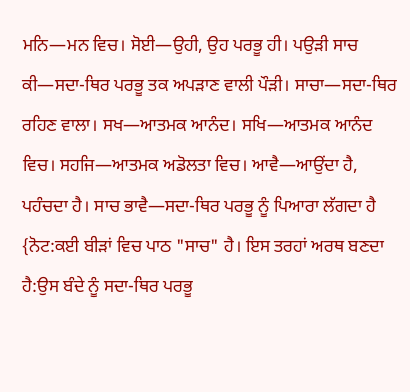ਮਨਿ—ਮਨ ਵਿਚ। ਸੋਈ—ਉਹੀ, ਉਹ ਪਰਭੂ ਹੀ। ਪਉੜੀ ਸਾਚ ਕੀ—ਸਦਾ-ਥਿਰ ਪਰਭੂ ਤਕ ਅਪੜਾਣ ਵਾਲੀ ਪੌੜੀ। ਸਾਚਾ—ਸਦਾ-ਥਿਰ ਰਹਿਣ ਵਾਲਾ। ਸਖ—ਆਤਮਕ ਆਨੰਦ। ਸਖਿ—ਆਤਮਕ ਆਨੰਦ ਵਿਚ। ਸਹਜਿ—ਆਤਮਕ ਅਡੋਲਤਾ ਵਿਚ। ਆਵੈ—ਆਉਂਦਾ ਹੈ, ਪਹੰਚਦਾ ਹੈ। ਸਾਚ ਭਾਵੈ—ਸਦਾ-ਥਿਰ ਪਰਭੂ ਨੂੰ ਪਿਆਰਾ ਲੱਗਦਾ ਹੈ {ਨੋਟ:ਕਈ ਬੀੜਾਂ ਵਿਚ ਪਾਠ "ਸਾਚ" ਹੈ। ਇਸ ਤਰਹਾਂ ਅਰਥ ਬਣਦਾ ਹੈ:ਉਸ ਬੰਦੇ ਨੂੰ ਸਦਾ-ਥਿਰ ਪਰਭੂ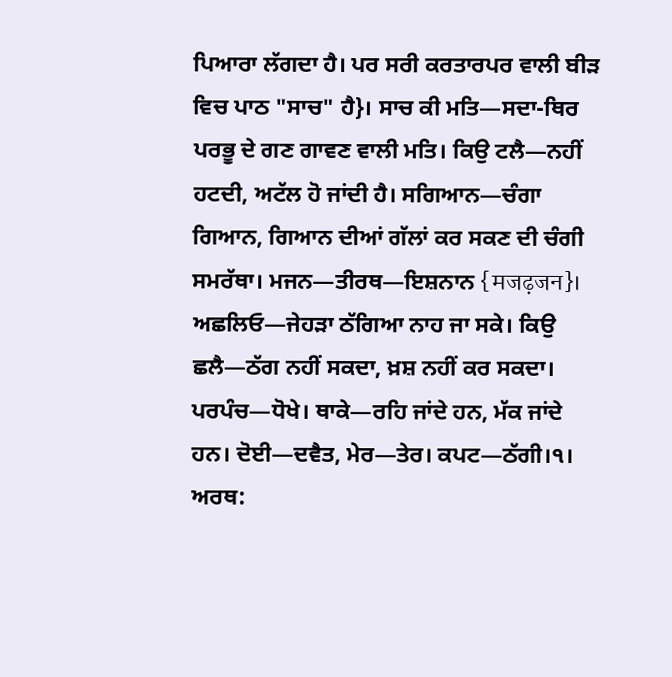ਪਿਆਰਾ ਲੱਗਦਾ ਹੈ। ਪਰ ਸਰੀ ਕਰਤਾਰਪਰ ਵਾਲੀ ਬੀੜ ਵਿਚ ਪਾਠ "ਸਾਚ" ਹੈ}। ਸਾਚ ਕੀ ਮਤਿ—ਸਦਾ-ਥਿਰ ਪਰਭੂ ਦੇ ਗਣ ਗਾਵਣ ਵਾਲੀ ਮਤਿ। ਕਿਉ ਟਲੈ—ਨਹੀਂ ਹਟਦੀ, ਅਟੱਲ ਹੋ ਜਾਂਦੀ ਹੈ। ਸਗਿਆਨ—ਚੰਗਾ ਗਿਆਨ, ਗਿਆਨ ਦੀਆਂ ਗੱਲਾਂ ਕਰ ਸਕਣ ਦੀ ਚੰਗੀ ਸਮਰੱਥਾ। ਮਜਨ—ਤੀਰਥ—ਇਸ਼ਨਾਨ {मजढ़जन}। ਅਛਲਿਓ—ਜੇਹੜਾ ਠੱਗਿਆ ਨਾਹ ਜਾ ਸਕੇ। ਕਿਉ ਛਲੈ—ਠੱਗ ਨਹੀਂ ਸਕਦਾ, ਖ਼ਸ਼ ਨਹੀਂ ਕਰ ਸਕਦਾ। ਪਰਪੰਚ—ਧੋਖੇ। ਥਾਕੇ—ਰਹਿ ਜਾਂਦੇ ਹਨ, ਮੱਕ ਜਾਂਦੇ ਹਨ। ਦੋਈ—ਦਵੈਤ, ਮੇਰ—ਤੇਰ। ਕਪਟ—ਠੱਗੀ।੧। ਅਰਥ: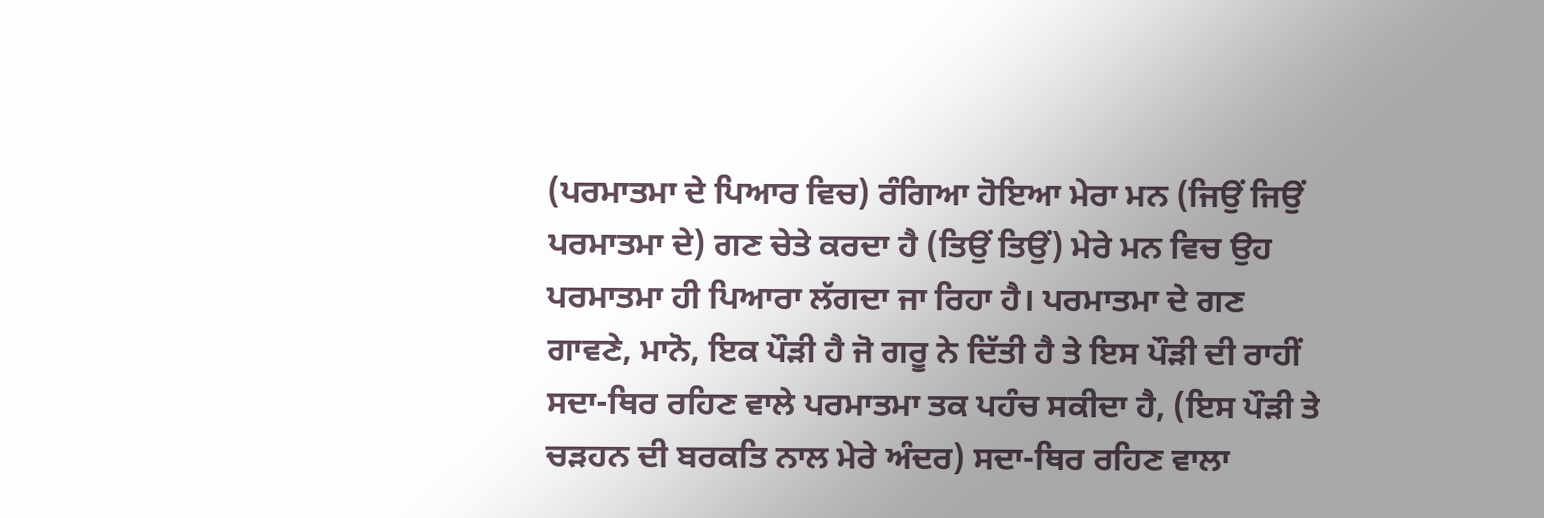(ਪਰਮਾਤਮਾ ਦੇ ਪਿਆਰ ਵਿਚ) ਰੰਗਿਆ ਹੋਇਆ ਮੇਰਾ ਮਨ (ਜਿਉਂ ਜਿਉਂ ਪਰਮਾਤਮਾ ਦੇ) ਗਣ ਚੇਤੇ ਕਰਦਾ ਹੈ (ਤਿਉਂ ਤਿਉਂ) ਮੇਰੇ ਮਨ ਵਿਚ ਉਹ ਪਰਮਾਤਮਾ ਹੀ ਪਿਆਰਾ ਲੱਗਦਾ ਜਾ ਰਿਹਾ ਹੈ। ਪਰਮਾਤਮਾ ਦੇ ਗਣ ਗਾਵਣੇ, ਮਾਨੋ, ਇਕ ਪੌੜੀ ਹੈ ਜੋ ਗਰੂ ਨੇ ਦਿੱਤੀ ਹੈ ਤੇ ਇਸ ਪੌੜੀ ਦੀ ਰਾਹੀਂ ਸਦਾ-ਥਿਰ ਰਹਿਣ ਵਾਲੇ ਪਰਮਾਤਮਾ ਤਕ ਪਹੰਚ ਸਕੀਦਾ ਹੈ, (ਇਸ ਪੌੜੀ ਤੇ ਚੜਹਨ ਦੀ ਬਰਕਤਿ ਨਾਲ ਮੇਰੇ ਅੰਦਰ) ਸਦਾ-ਥਿਰ ਰਹਿਣ ਵਾਲਾ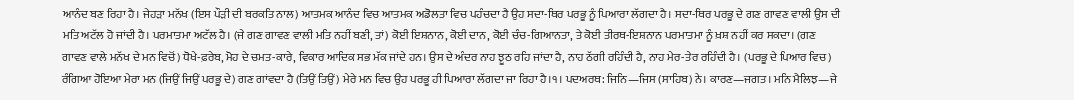ਆਨੰਦ ਬਣ ਰਿਹਾ ਹੈ। ਜੇਹੜਾ ਮਨੱਖ (ਇਸ ਪੌੜੀ ਦੀ ਬਰਕਤਿ ਨਾਲ) ਆਤਮਕ ਆਨੰਦ ਵਿਚ ਆਤਮਕ ਅਡੋਲਤਾ ਵਿਚ ਪਹੰਚਦਾ ਹੈ ਉਹ ਸਦਾ-ਥਿਰ ਪਰਭੂ ਨੂੰ ਪਿਆਰਾ ਲੱਗਦਾ ਹੈ। ਸਦਾ-ਥਿਰ ਪਰਭੂ ਦੇ ਗਣ ਗਾਵਣ ਵਾਲੀ ਉਸ ਦੀ ਮਤਿ ਅਟੱਲ ਹੋ ਜਾਂਦੀ ਹੈ। ਪਰਮਾਤਮਾ ਅਟੱਲ ਹੈ। (ਜੇ ਗਣ ਗਾਵਣ ਵਾਲੀ ਮਤਿ ਨਹੀਂ ਬਣੀ, ਤਾਂ) ਕੋਈ ਇਸ਼ਨਾਨ, ਕੋਈ ਦਾਨ, ਕੋਈ ਚੰਚ-ਗਿਆਨਤਾ, ਤੇ ਕੋਈ ਤੀਰਥ-ਇਸ਼ਨਾਨ ਪਰਮਾਤਮਾ ਨੂੰ ਖ਼ਸ਼ ਨਹੀਂ ਕਰ ਸਕਦਾ। (ਗਣ ਗਾਵਣ ਵਾਲੇ ਮਨੱਖ ਦੇ ਮਨ ਵਿਚੋਂ) ਧੋਖੇ-ਫ਼ਰੇਬ, ਮੋਹ ਦੇ ਚਮਤ-ਕਾਰੇ, ਵਿਕਾਰ ਆਦਿਕ ਸਭ ਮੱਕ ਜਾਂਦੇ ਹਨ। ਉਸ ਦੇ ਅੰਦਰ ਨਾਹ ਝੂਠ ਰਹਿ ਜਾਂਦਾ ਹੈ, ਨਾਹ ਠੱਗੀ ਰਹਿੰਦੀ ਹੈ, ਨਾਹ ਮੇਰ-ਤੇਰ ਰਹਿੰਦੀ ਹੈ। (ਪਰਭੂ ਦੇ ਪਿਆਰ ਵਿਚ) ਰੰਗਿਆ ਹੋਇਆ ਮੇਰਾ ਮਨ (ਜਿਉਂ ਜਿਉਂ ਪਰਭੂ ਦੇ) ਗਣ ਗਾਂਵਦਾ ਹੈ (ਤਿਉਂ ਤਿਉਂ) ਮੇਰੇ ਮਨ ਵਿਚ ਉਹ ਪਰਭੂ ਹੀ ਪਿਆਰਾ ਲੱਗਦਾ ਜਾ ਰਿਹਾ ਹੈ।੧। ਪਦਅਰਥ: ਜਿਨਿ—ਜਿਸ (ਸਾਹਿਬ) ਨੇ। ਕਾਰਣ—ਜਗਤ। ਮਨਿ ਮੈਲਿਝ—ਜੇ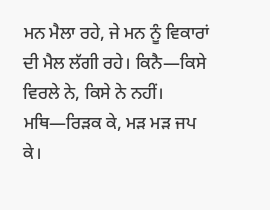ਮਨ ਮੈਲਾ ਰਹੇ, ਜੇ ਮਨ ਨੂੰ ਵਿਕਾਰਾਂ ਦੀ ਮੈਲ ਲੱਗੀ ਰਹੇ। ਕਿਨੈ—ਕਿਸੇ ਵਿਰਲੇ ਨੇ, ਕਿਸੇ ਨੇ ਨਹੀਂ। ਮਥਿ—ਰਿੜਕ ਕੇ, ਮੜ ਮੜ ਜਪ ਕੇ।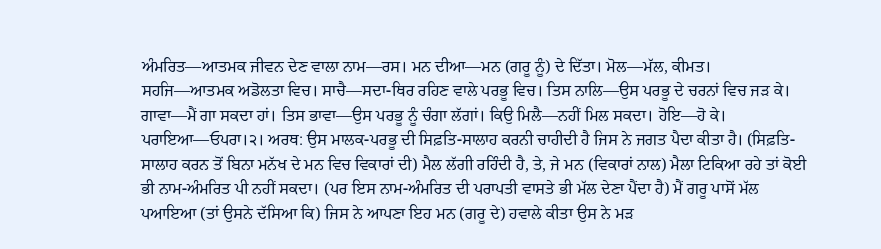ਅੰਮਰਿਤ—ਆਤਮਕ ਜੀਵਨ ਦੇਣ ਵਾਲਾ ਨਾਮ—ਰਸ। ਮਨ ਦੀਆ—ਮਨ (ਗਰੂ ਨੂੰ) ਦੇ ਦਿੱਤਾ। ਮੋਲ—ਮੱਲ, ਕੀਮਤ। ਸਹਜਿ—ਆਤਮਕ ਅਡੋਲਤਾ ਵਿਚ। ਸਾਚੈ—ਸਦਾ-ਥਿਰ ਰਹਿਣ ਵਾਲੇ ਪਰਭੂ ਵਿਚ। ਤਿਸ ਨਾਲਿ—ਉਸ ਪਰਭੂ ਦੇ ਚਰਨਾਂ ਵਿਚ ਜੜ ਕੇ। ਗਾਵਾ—ਮੈਂ ਗਾ ਸਕਦਾ ਹਾਂ। ਤਿਸ ਭਾਵਾ—ਉਸ ਪਰਭੂ ਨੂੰ ਚੰਗਾ ਲੱਗਾਂ। ਕਿਉ ਮਿਲੈ—ਨਹੀਂ ਮਿਲ ਸਕਦਾ। ਹੋਇ—ਹੋ ਕੇ। ਪਰਾਇਆ—ਓਪਰਾ।੨। ਅਰਥ: ਉਸ ਮਾਲਕ-ਪਰਭੂ ਦੀ ਸਿਫ਼ਤਿ-ਸਾਲਾਹ ਕਰਨੀ ਚਾਹੀਦੀ ਹੈ ਜਿਸ ਨੇ ਜਗਤ ਪੈਦਾ ਕੀਤਾ ਹੈ। (ਸਿਫ਼ਤਿ-ਸਾਲਾਹ ਕਰਨ ਤੋਂ ਬਿਨਾ ਮਨੱਖ ਦੇ ਮਨ ਵਿਚ ਵਿਕਾਰਾਂ ਦੀ) ਮੈਲ ਲੱਗੀ ਰਹਿੰਦੀ ਹੈ, ਤੇ, ਜੇ ਮਨ (ਵਿਕਾਰਾਂ ਨਾਲ) ਮੈਲਾ ਟਿਕਿਆ ਰਹੇ ਤਾਂ ਕੋਈ ਭੀ ਨਾਮ-ਅੰਮਰਿਤ ਪੀ ਨਹੀਂ ਸਕਦਾ। (ਪਰ ਇਸ ਨਾਮ-ਅੰਮਰਿਤ ਦੀ ਪਰਾਪਤੀ ਵਾਸਤੇ ਭੀ ਮੱਲ ਦੇਣਾ ਪੈਂਦਾ ਹੈ) ਮੈਂ ਗਰੂ ਪਾਸੋਂ ਮੱਲ ਪਆਇਆ (ਤਾਂ ਉਸਨੇ ਦੱਸਿਆ ਕਿ) ਜਿਸ ਨੇ ਆਪਣਾ ਇਹ ਮਨ (ਗਰੂ ਦੇ) ਹਵਾਲੇ ਕੀਤਾ ਉਸ ਨੇ ਮੜ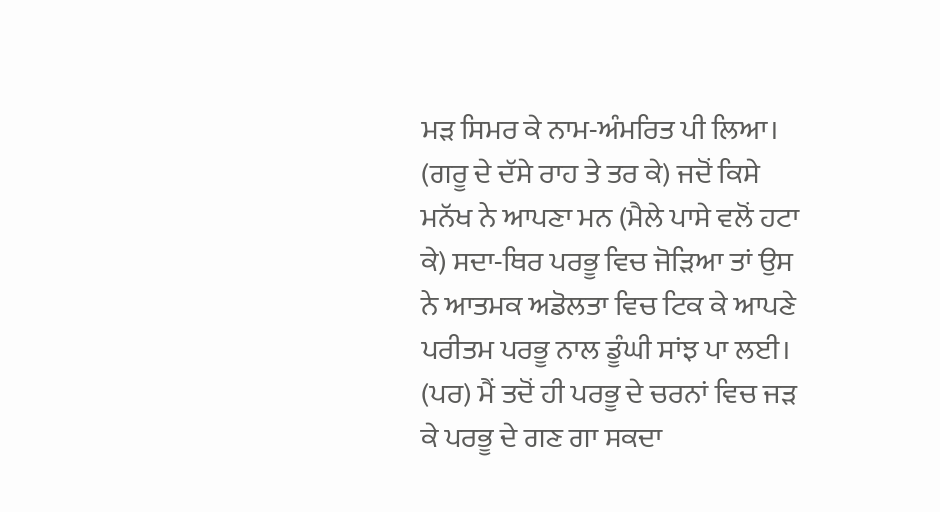ਮੜ ਸਿਮਰ ਕੇ ਨਾਮ-ਅੰਮਰਿਤ ਪੀ ਲਿਆ। (ਗਰੂ ਦੇ ਦੱਸੇ ਰਾਹ ਤੇ ਤਰ ਕੇ) ਜਦੋਂ ਕਿਸੇ ਮਨੱਖ ਨੇ ਆਪਣਾ ਮਨ (ਮੈਲੇ ਪਾਸੇ ਵਲੋਂ ਹਟਾ ਕੇ) ਸਦਾ-ਥਿਰ ਪਰਭੂ ਵਿਚ ਜੋੜਿਆ ਤਾਂ ਉਸ ਨੇ ਆਤਮਕ ਅਡੋਲਤਾ ਵਿਚ ਟਿਕ ਕੇ ਆਪਣੇ ਪਰੀਤਮ ਪਰਭੂ ਨਾਲ ਡੂੰਘੀ ਸਾਂਝ ਪਾ ਲਈ। (ਪਰ) ਮੈਂ ਤਦੋਂ ਹੀ ਪਰਭੂ ਦੇ ਚਰਨਾਂ ਵਿਚ ਜੜ ਕੇ ਪਰਭੂ ਦੇ ਗਣ ਗਾ ਸਕਦਾ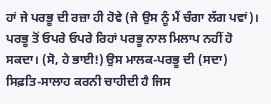ਹਾਂ ਜੇ ਪਰਭੂ ਦੀ ਰਜ਼ਾ ਹੀ ਹੋਵੇ (ਜੇ ਉਸ ਨੂੰ ਮੈਂ ਚੰਗਾ ਲੱਗ ਪਵਾਂ)। ਪਰਭੂ ਤੋਂ ਓਪਰੇ ਓਪਰੇ ਰਿਹਾਂ ਪਰਭੂ ਨਾਲ ਮਿਲਾਪ ਨਹੀਂ ਹੋ ਸਕਦਾ। (ਸੋ, ਹੇ ਭਾਈ!) ਉਸ ਮਾਲਕ-ਪਰਭੂ ਦੀ (ਸਦਾ) ਸਿਫ਼ਤਿ-ਸਾਲਾਹ ਕਰਨੀ ਚਾਹੀਦੀ ਹੈ ਜਿਸ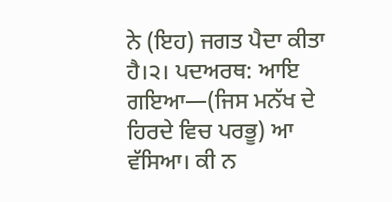ਨੇ (ਇਹ) ਜਗਤ ਪੈਦਾ ਕੀਤਾ ਹੈ।੨। ਪਦਅਰਥ: ਆਇ ਗਇਆ—(ਜਿਸ ਮਨੱਖ ਦੇ ਹਿਰਦੇ ਵਿਚ ਪਰਭੂ) ਆ ਵੱਸਿਆ। ਕੀ ਨ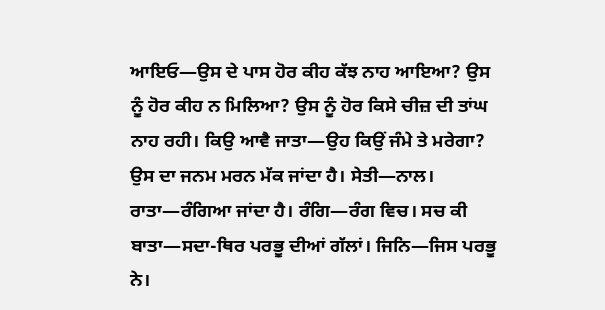ਆਇਓ—ਉਸ ਦੇ ਪਾਸ ਹੋਰ ਕੀਹ ਕੱਝ ਨਾਹ ਆਇਆ? ਉਸ ਨੂੰ ਹੋਰ ਕੀਹ ਨ ਮਿਲਿਆ? ਉਸ ਨੂੰ ਹੋਰ ਕਿਸੇ ਚੀਜ਼ ਦੀ ਤਾਂਘ ਨਾਹ ਰਹੀ। ਕਿਉ ਆਵੈ ਜਾਤਾ—ਉਹ ਕਿਉਂ ਜੰਮੇ ਤੇ ਮਰੇਗਾ? ਉਸ ਦਾ ਜਨਮ ਮਰਨ ਮੱਕ ਜਾਂਦਾ ਹੈ। ਸੇਤੀ—ਨਾਲ। ਰਾਤਾ—ਰੰਗਿਆ ਜਾਂਦਾ ਹੈ। ਰੰਗਿ—ਰੰਗ ਵਿਚ। ਸਚ ਕੀ ਬਾਤਾ—ਸਦਾ-ਥਿਰ ਪਰਭੂ ਦੀਆਂ ਗੱਲਾਂ। ਜਿਨਿ—ਜਿਸ ਪਰਭੂ ਨੇ।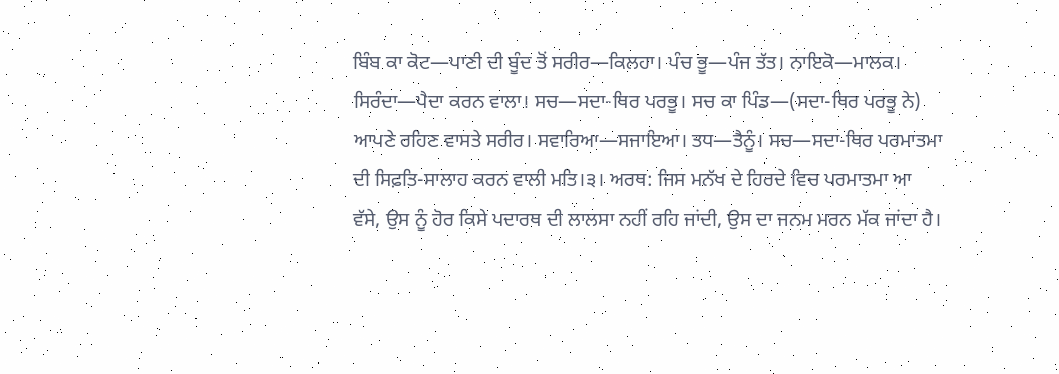ਬਿੰਬ ਕਾ ਕੋਟ—ਪਾਣੀ ਦੀ ਬੂੰਦ ਤੋਂ ਸਰੀਰ—ਕਿਲਹਾ। ਪੰਚ ਭੂ—ਪੰਜ ਤੱਤ। ਨਾਇਕੋ—ਮਾਲਕ। ਸਿਰੰਦਾ—ਪੈਦਾ ਕਰਨ ਵਾਲਾ। ਸਚ—ਸਦਾ-ਥਿਰ ਪਰਭੂ। ਸਚ ਕਾ ਪਿੰਡ—(ਸਦਾ-ਥਿਰ ਪਰਭੂ ਨੇ) ਆਪਣੇ ਰਹਿਣ ਵਾਸਤੇ ਸਰੀਰ। ਸਵਾਰਿਆ—ਸਜਾਇਆ। ਤਧ—ਤੈਨੂੰ। ਸਚ—ਸਦਾ-ਥਿਰ ਪਰਮਾਤਮਾ ਦੀ ਸਿਫ਼ਤਿ-ਸਾਲਾਹ ਕਰਨ ਵਾਲੀ ਮਤਿ।੩। ਅਰਥ: ਜਿਸ ਮਨੱਖ ਦੇ ਹਿਰਦੇ ਵਿਚ ਪਰਮਾਤਮਾ ਆ ਵੱਸੇ, ਉਸ ਨੂੰ ਹੋਰ ਕਿਸੇ ਪਦਾਰਥ ਦੀ ਲਾਲਸਾ ਨਹੀਂ ਰਹਿ ਜਾਂਦੀ, ਉਸ ਦਾ ਜਨਮ ਮਰਨ ਮੱਕ ਜਾਂਦਾ ਹੈ।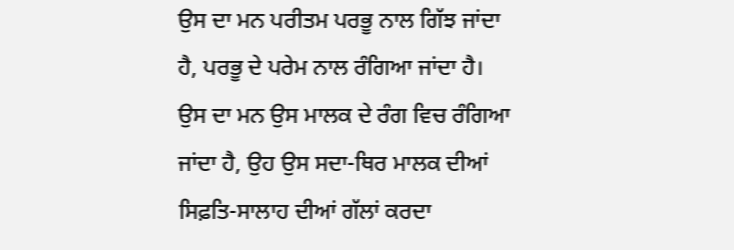ਉਸ ਦਾ ਮਨ ਪਰੀਤਮ ਪਰਭੂ ਨਾਲ ਗਿੱਝ ਜਾਂਦਾ ਹੈ, ਪਰਭੂ ਦੇ ਪਰੇਮ ਨਾਲ ਰੰਗਿਆ ਜਾਂਦਾ ਹੈ। ਉਸ ਦਾ ਮਨ ਉਸ ਮਾਲਕ ਦੇ ਰੰਗ ਵਿਚ ਰੰਗਿਆ ਜਾਂਦਾ ਹੈ, ਉਹ ਉਸ ਸਦਾ-ਥਿਰ ਮਾਲਕ ਦੀਆਂ ਸਿਫ਼ਤਿ-ਸਾਲਾਹ ਦੀਆਂ ਗੱਲਾਂ ਕਰਦਾ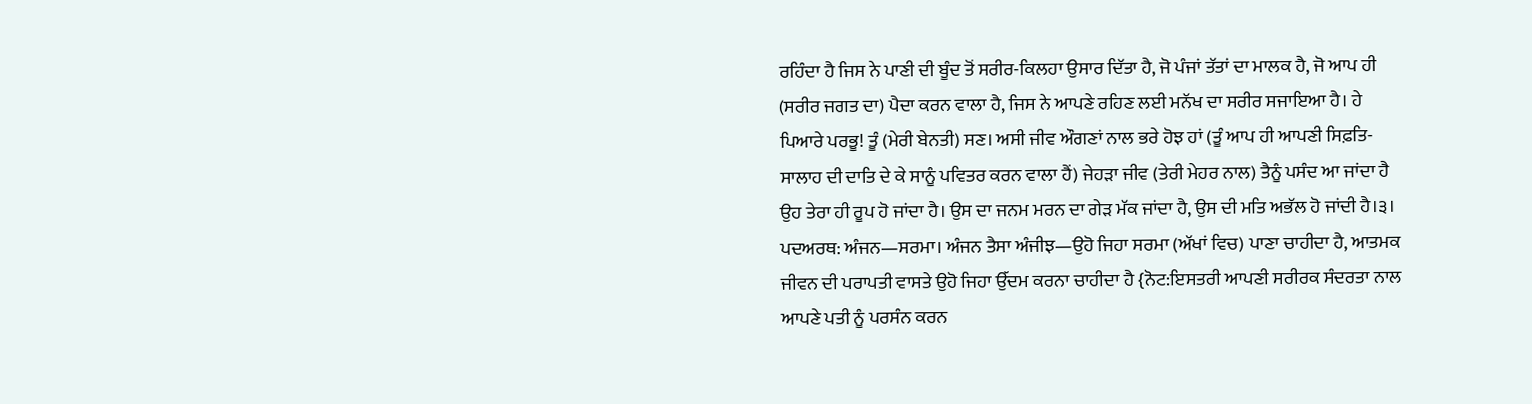ਰਹਿੰਦਾ ਹੈ ਜਿਸ ਨੇ ਪਾਣੀ ਦੀ ਬੂੰਦ ਤੋਂ ਸਰੀਰ-ਕਿਲਹਾ ਉਸਾਰ ਦਿੱਤਾ ਹੈ, ਜੋ ਪੰਜਾਂ ਤੱਤਾਂ ਦਾ ਮਾਲਕ ਹੈ, ਜੋ ਆਪ ਹੀ (ਸਰੀਰ ਜਗਤ ਦਾ) ਪੈਦਾ ਕਰਨ ਵਾਲਾ ਹੈ, ਜਿਸ ਨੇ ਆਪਣੇ ਰਹਿਣ ਲਈ ਮਨੱਖ ਦਾ ਸਰੀਰ ਸਜਾਇਆ ਹੈ। ਹੇ ਪਿਆਰੇ ਪਰਭੂ! ਤੂੰ (ਮੇਰੀ ਬੇਨਤੀ) ਸਣ। ਅਸੀ ਜੀਵ ਔਗਣਾਂ ਨਾਲ ਭਰੇ ਹੋਝ ਹਾਂ (ਤੂੰ ਆਪ ਹੀ ਆਪਣੀ ਸਿਫ਼ਤਿ-ਸਾਲਾਹ ਦੀ ਦਾਤਿ ਦੇ ਕੇ ਸਾਨੂੰ ਪਵਿਤਰ ਕਰਨ ਵਾਲਾ ਹੈਂ) ਜੇਹੜਾ ਜੀਵ (ਤੇਰੀ ਮੇਹਰ ਨਾਲ) ਤੈਨੂੰ ਪਸੰਦ ਆ ਜਾਂਦਾ ਹੈ ਉਹ ਤੇਰਾ ਹੀ ਰੂਪ ਹੋ ਜਾਂਦਾ ਹੈ। ਉਸ ਦਾ ਜਨਮ ਮਰਨ ਦਾ ਗੇੜ ਮੱਕ ਜਾਂਦਾ ਹੈ, ਉਸ ਦੀ ਮਤਿ ਅਭੱਲ ਹੋ ਜਾਂਦੀ ਹੈ।੩। ਪਦਅਰਥ: ਅੰਜਨ—ਸਰਮਾ। ਅੰਜਨ ਤੈਸਾ ਅੰਜੀਝ—ਉਹੋ ਜਿਹਾ ਸਰਮਾ (ਅੱਖਾਂ ਵਿਚ) ਪਾਣਾ ਚਾਹੀਦਾ ਹੈ, ਆਤਮਕ ਜੀਵਨ ਦੀ ਪਰਾਪਤੀ ਵਾਸਤੇ ਉਹੋ ਜਿਹਾ ਉੱਦਮ ਕਰਨਾ ਚਾਹੀਦਾ ਹੈ {ਨੋਟ:ਇਸਤਰੀ ਆਪਣੀ ਸਰੀਰਕ ਸੰਦਰਤਾ ਨਾਲ ਆਪਣੇ ਪਤੀ ਨੂੰ ਪਰਸੰਨ ਕਰਨ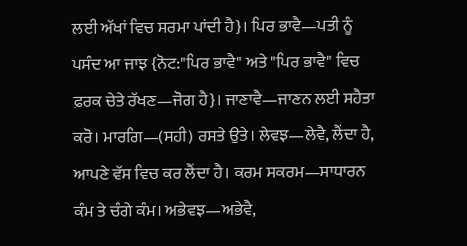ਲਈ ਅੱਖਾਂ ਵਿਚ ਸਰਮਾ ਪਾਂਦੀ ਹੈ}। ਪਿਰ ਭਾਵੈ—ਪਤੀ ਨੂੰ ਪਸੰਦ ਆ ਜਾਝ {ਨੋਟ:"ਪਿਰ ਭਾਵੈ" ਅਤੇ "ਪਿਰ ਭਾਵੈ" ਵਿਚ ਫ਼ਰਕ ਚੇਤੇ ਰੱਖਣ—ਜੋਗ ਹੈ}। ਜਾਣਾਵੈ—ਜਾਣਨ ਲਈ ਸਹੈਤਾ ਕਰੋ। ਮਾਰਗਿ—(ਸਹੀ) ਰਸਤੇ ਉਤੇ। ਲੇਵਝ—ਲੇਵੈ, ਲੈਂਦਾ ਹੈ, ਆਪਣੇ ਵੱਸ ਵਿਚ ਕਰ ਲੈਂਦਾ ਹੈ। ਕਰਮ ਸਕਰਮ—ਸਾਧਾਰਨ ਕੰਮ ਤੇ ਚੰਗੇ ਕੰਮ। ਅਭੇਵਝ—ਅਭੇਵੈ,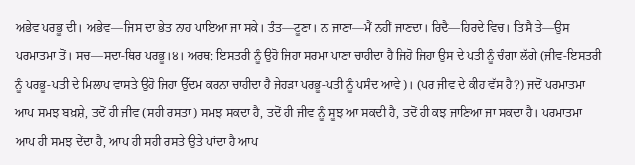ਅਭੇਵ ਪਰਭੂ ਦੀ। ਅਭੇਵ—ਜਿਸ ਦਾ ਭੇਤ ਨਾਹ ਪਾਇਆ ਜਾ ਸਕੇ। ਤੰਤ—ਟੂਣਾ। ਨ ਜਾਣਾ—ਮੈਂ ਨਹੀਂ ਜਾਣਦਾ। ਰਿਦੈ—ਹਿਰਦੇ ਵਿਚ। ਤਿਸੈ ਤੇ—ਉਸ ਪਰਮਾਤਮਾ ਤੋਂ। ਸਚ—ਸਦਾ-ਥਿਰ ਪਰਭੂ।੪। ਅਰਥ: ਇਸਤਰੀ ਨੂੰ ਉਹੋ ਜਿਹਾ ਸਰਮਾ ਪਾਣਾ ਚਾਹੀਦਾ ਹੈ ਜਿਹੋ ਜਿਹਾ ਉਸ ਦੇ ਪਤੀ ਨੂੰ ਚੰਗਾ ਲੱਗੇ (ਜੀਵ-ਇਸਤਰੀ ਨੂੰ ਪਰਭੂ-ਪਤੀ ਦੇ ਮਿਲਾਪ ਵਾਸਤੇ ਉਹੋ ਜਿਹਾ ਉੱਦਮ ਕਰਨਾ ਚਾਹੀਦਾ ਹੈ ਜੇਹੜਾ ਪਰਭੂ-ਪਤੀ ਨੂੰ ਪਸੰਦ ਆਵੇ)। (ਪਰ ਜੀਵ ਦੇ ਕੀਹ ਵੱਸ ਹੈ?) ਜਦੋਂ ਪਰਮਾਤਮਾ ਆਪ ਸਮਝ ਬਖ਼ਸ਼ੇ, ਤਦੋਂ ਹੀ ਜੀਵ (ਸਹੀ ਰਸਤਾ) ਸਮਝ ਸਕਦਾ ਹੈ, ਤਦੋਂ ਹੀ ਜੀਵ ਨੂੰ ਸੂਝ ਆ ਸਕਦੀ ਹੈ, ਤਦੋਂ ਹੀ ਕਝ ਜਾਣਿਆ ਜਾ ਸਕਦਾ ਹੈ। ਪਰਮਾਤਮਾ ਆਪ ਹੀ ਸਮਝ ਦੇਂਦਾ ਹੈ, ਆਪ ਹੀ ਸਹੀ ਰਸਤੇ ਉਤੇ ਪਾਂਦਾ ਹੈ ਆਪ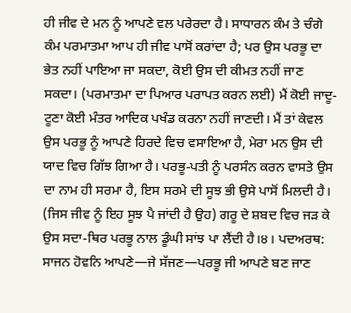ਹੀ ਜੀਵ ਦੇ ਮਨ ਨੂੰ ਆਪਣੇ ਵਲ ਪਰੇਰਦਾ ਹੈ। ਸਾਧਾਰਨ ਕੰਮ ਤੇ ਚੰਗੇ ਕੰਮ ਪਰਮਾਤਮਾ ਆਪ ਹੀ ਜੀਵ ਪਾਸੋਂ ਕਰਾਂਦਾ ਹੈ; ਪਰ ਉਸ ਪਰਭੂ ਦਾ ਭੇਤ ਨਹੀਂ ਪਾਇਆ ਜਾ ਸਕਦਾ, ਕੋਈ ਉਸ ਦੀ ਕੀਮਤ ਨਹੀਂ ਜਾਣ ਸਕਦਾ। (ਪਰਮਾਤਮਾ ਦਾ ਪਿਆਰ ਪਰਾਪਤ ਕਰਨ ਲਈ) ਮੈਂ ਕੋਈ ਜਾਦੂ-ਟੂਣਾ ਕੋਈ ਮੰਤਰ ਆਦਿਕ ਪਖੰਡ ਕਰਨਾ ਨਹੀਂ ਜਾਣਦੀ। ਮੈਂ ਤਾਂ ਕੇਵਲ ਉਸ ਪਰਭੂ ਨੂੰ ਆਪਣੇ ਹਿਰਦੇ ਵਿਚ ਵਸਾਇਆ ਹੈ, ਮੇਰਾ ਮਨ ਉਸ ਦੀ ਯਾਦ ਵਿਚ ਗਿੱਝ ਗਿਆ ਹੈ। ਪਰਭੂ-ਪਤੀ ਨੂੰ ਪਰਸੰਨ ਕਰਨ ਵਾਸਤੇ ਉਸ ਦਾ ਨਾਮ ਹੀ ਸਰਮਾ ਹੈ, ਇਸ ਸਰਮੇ ਦੀ ਸੂਝ ਭੀ ਉਸੇ ਪਾਸੋਂ ਮਿਲਦੀ ਹੈ। (ਜਿਸ ਜੀਵ ਨੂੰ ਇਹ ਸੂਝ ਪੈ ਜਾਂਦੀ ਹੈ ਉਹ) ਗਰੂ ਦੇ ਸ਼ਬਦ ਵਿਚ ਜੜ ਕੇ ਉਸ ਸਦਾ-ਥਿਰ ਪਰਭੂ ਨਾਲ ਡੂੰਘੀ ਸਾਂਝ ਪਾ ਲੈਂਦੀ ਹੈ।੪। ਪਦਅਰਥ: ਸਾਜਨ ਹੋਵਨਿ ਆਪਣੇ—ਜੇ ਸੱਜਣ—ਪਰਭੂ ਜੀ ਆਪਣੇ ਬਣ ਜਾਣ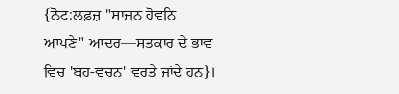{ਨੋਟ:ਲਫ਼ਜ਼ "ਸਾਜਨ ਹੋਵਨਿ ਆਪਣੇ" ਆਦਰ—ਸਤਕਾਰ ਦੇ ਭਾਵ ਵਿਚ 'ਬਹ-ਵਚਨ' ਵਰਤੇ ਜਾਂਦੇ ਹਨ}।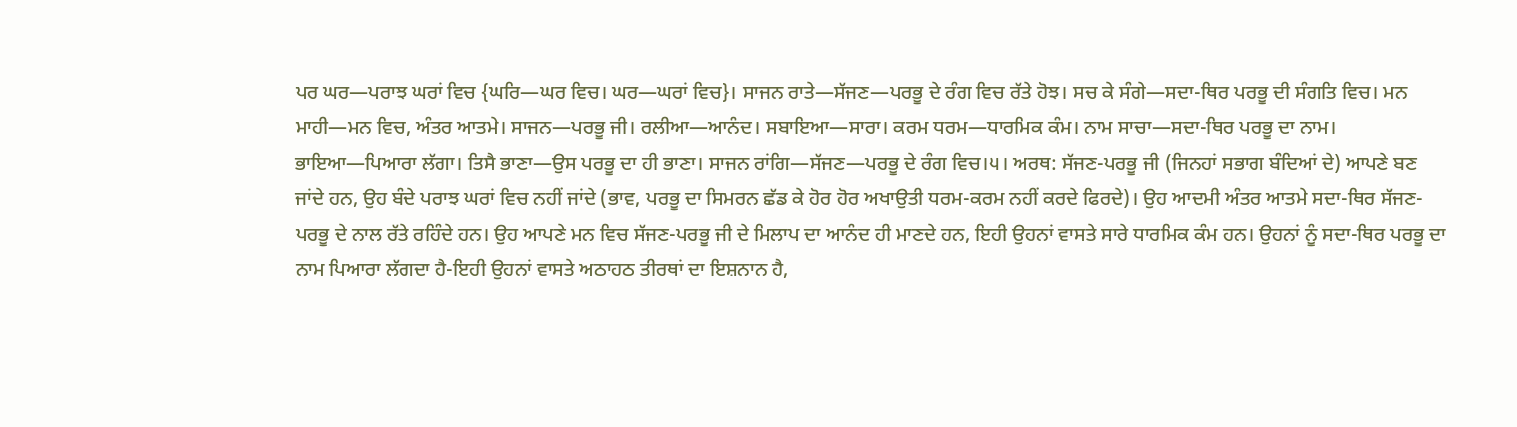ਪਰ ਘਰ—ਪਰਾਝ ਘਰਾਂ ਵਿਚ {ਘਰਿ—ਘਰ ਵਿਚ। ਘਰ—ਘਰਾਂ ਵਿਚ}। ਸਾਜਨ ਰਾਤੇ—ਸੱਜਣ—ਪਰਭੂ ਦੇ ਰੰਗ ਵਿਚ ਰੱਤੇ ਹੋਝ। ਸਚ ਕੇ ਸੰਗੇ—ਸਦਾ-ਥਿਰ ਪਰਭੂ ਦੀ ਸੰਗਤਿ ਵਿਚ। ਮਨ ਮਾਹੀ—ਮਨ ਵਿਚ, ਅੰਤਰ ਆਤਮੇ। ਸਾਜਨ—ਪਰਭੂ ਜੀ। ਰਲੀਆ—ਆਨੰਦ। ਸਬਾਇਆ—ਸਾਰਾ। ਕਰਮ ਧਰਮ—ਧਾਰਮਿਕ ਕੰਮ। ਨਾਮ ਸਾਚਾ—ਸਦਾ-ਥਿਰ ਪਰਭੂ ਦਾ ਨਾਮ। ਭਾਇਆ—ਪਿਆਰਾ ਲੱਗਾ। ਤਿਸੈ ਭਾਣਾ—ਉਸ ਪਰਭੂ ਦਾ ਹੀ ਭਾਣਾ। ਸਾਜਨ ਰਾਂਗਿ—ਸੱਜਣ—ਪਰਭੂ ਦੇ ਰੰਗ ਵਿਚ।੫। ਅਰਥ: ਸੱਜਣ-ਪਰਭੂ ਜੀ (ਜਿਨਹਾਂ ਸਭਾਗ ਬੰਦਿਆਂ ਦੇ) ਆਪਣੇ ਬਣ ਜਾਂਦੇ ਹਨ, ਉਹ ਬੰਦੇ ਪਰਾਝ ਘਰਾਂ ਵਿਚ ਨਹੀਂ ਜਾਂਦੇ (ਭਾਵ, ਪਰਭੂ ਦਾ ਸਿਮਰਨ ਛੱਡ ਕੇ ਹੋਰ ਹੋਰ ਅਖਾਉਤੀ ਧਰਮ-ਕਰਮ ਨਹੀਂ ਕਰਦੇ ਫਿਰਦੇ)। ਉਹ ਆਦਮੀ ਅੰਤਰ ਆਤਮੇ ਸਦਾ-ਥਿਰ ਸੱਜਣ-ਪਰਭੂ ਦੇ ਨਾਲ ਰੱਤੇ ਰਹਿੰਦੇ ਹਨ। ਉਹ ਆਪਣੇ ਮਨ ਵਿਚ ਸੱਜਣ-ਪਰਭੂ ਜੀ ਦੇ ਮਿਲਾਪ ਦਾ ਆਨੰਦ ਹੀ ਮਾਣਦੇ ਹਨ, ਇਹੀ ਉਹਨਾਂ ਵਾਸਤੇ ਸਾਰੇ ਧਾਰਮਿਕ ਕੰਮ ਹਨ। ਉਹਨਾਂ ਨੂੰ ਸਦਾ-ਥਿਰ ਪਰਭੂ ਦਾ ਨਾਮ ਪਿਆਰਾ ਲੱਗਦਾ ਹੈ-ਇਹੀ ਉਹਨਾਂ ਵਾਸਤੇ ਅਠਾਹਠ ਤੀਰਥਾਂ ਦਾ ਇਸ਼ਨਾਨ ਹੈ,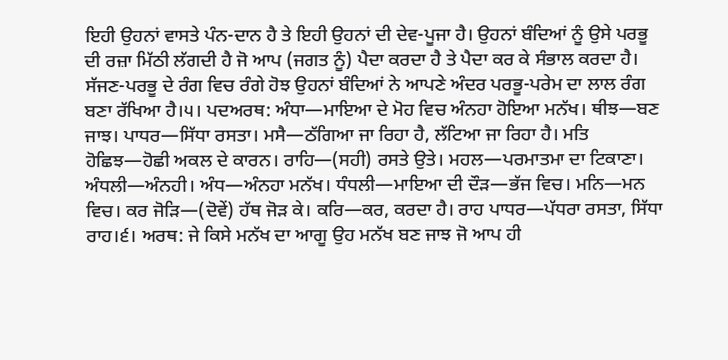ਇਹੀ ਉਹਨਾਂ ਵਾਸਤੇ ਪੰਨ-ਦਾਨ ਹੈ ਤੇ ਇਹੀ ਉਹਨਾਂ ਦੀ ਦੇਵ-ਪੂਜਾ ਹੈ। ਉਹਨਾਂ ਬੰਦਿਆਂ ਨੂੰ ਉਸੇ ਪਰਭੂ ਦੀ ਰਜ਼ਾ ਮਿੱਠੀ ਲੱਗਦੀ ਹੈ ਜੋ ਆਪ (ਜਗਤ ਨੂੰ) ਪੈਦਾ ਕਰਦਾ ਹੈ ਤੇ ਪੈਦਾ ਕਰ ਕੇ ਸੰਭਾਲ ਕਰਦਾ ਹੈ। ਸੱਜਣ-ਪਰਭੂ ਦੇ ਰੰਗ ਵਿਚ ਰੰਗੇ ਹੋਝ ਉਹਨਾਂ ਬੰਦਿਆਂ ਨੇ ਆਪਣੇ ਅੰਦਰ ਪਰਭੂ-ਪਰੇਮ ਦਾ ਲਾਲ ਰੰਗ ਬਣਾ ਰੱਖਿਆ ਹੈ।੫। ਪਦਅਰਥ: ਅੰਧਾ—ਮਾਇਆ ਦੇ ਮੋਹ ਵਿਚ ਅੰਨਹਾ ਹੋਇਆ ਮਨੱਖ। ਥੀਝ—ਬਣ ਜਾਝ। ਪਾਧਰ—ਸਿੱਧਾ ਰਸਤਾ। ਮਸੈ—ਠੱਗਿਆ ਜਾ ਰਿਹਾ ਹੈ, ਲੱਟਿਆ ਜਾ ਰਿਹਾ ਹੈ। ਮਤਿ ਹੋਛਿਝ—ਹੋਛੀ ਅਕਲ ਦੇ ਕਾਰਨ। ਰਾਹਿ—(ਸਹੀ) ਰਸਤੇ ਉਤੇ। ਮਹਲ—ਪਰਮਾਤਮਾ ਦਾ ਟਿਕਾਣਾ। ਅੰਧਲੀ—ਅੰਨਹੀ। ਅੰਧ—ਅੰਨਹਾ ਮਨੱਖ। ਧੰਧਲੀ—ਮਾਇਆ ਦੀ ਦੌੜ—ਭੱਜ ਵਿਚ। ਮਨਿ—ਮਨ ਵਿਚ। ਕਰ ਜੋੜਿ—(ਦੋਵੇਂ) ਹੱਥ ਜੋੜ ਕੇ। ਕਰਿ—ਕਰ, ਕਰਦਾ ਹੈ। ਰਾਹ ਪਾਧਰ—ਪੱਧਰਾ ਰਸਤਾ, ਸਿੱਧਾ ਰਾਹ।੬। ਅਰਥ: ਜੇ ਕਿਸੇ ਮਨੱਖ ਦਾ ਆਗੂ ਉਹ ਮਨੱਖ ਬਣ ਜਾਝ ਜੋ ਆਪ ਹੀ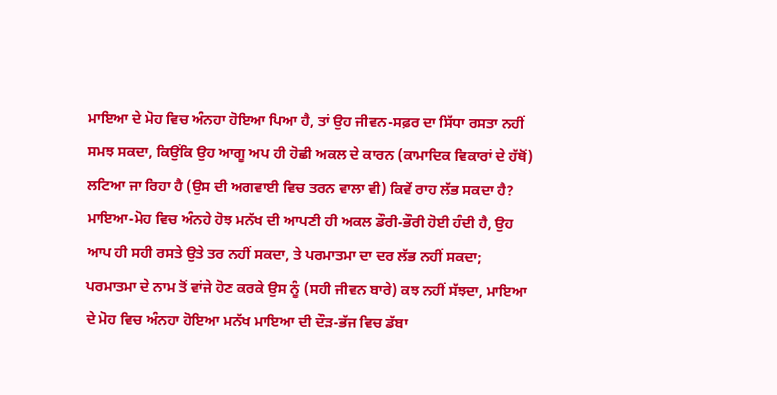ਮਾਇਆ ਦੇ ਮੋਹ ਵਿਚ ਅੰਨਹਾ ਹੋਇਆ ਪਿਆ ਹੈ, ਤਾਂ ਉਹ ਜੀਵਨ-ਸਫ਼ਰ ਦਾ ਸਿੱਧਾ ਰਸਤਾ ਨਹੀਂ ਸਮਝ ਸਕਦਾ, ਕਿਉਂਕਿ ਉਹ ਆਗੂ ਅਪ ਹੀ ਹੋਛੀ ਅਕਲ ਦੇ ਕਾਰਨ (ਕਾਮਾਦਿਕ ਵਿਕਾਰਾਂ ਦੇ ਹੱਥੋਂ) ਲਟਿਆ ਜਾ ਰਿਹਾ ਹੈ (ਉਸ ਦੀ ਅਗਵਾਈ ਵਿਚ ਤਰਨ ਵਾਲਾ ਵੀ) ਕਿਵੇਂ ਰਾਹ ਲੱਭ ਸਕਦਾ ਹੈ? ਮਾਇਆ-ਮੋਹ ਵਿਚ ਅੰਨਹੇ ਹੋਝ ਮਨੱਖ ਦੀ ਆਪਣੀ ਹੀ ਅਕਲ ਡੌਰੀ-ਭੌਰੀ ਹੋਈ ਹੰਦੀ ਹੈ, ਉਹ ਆਪ ਹੀ ਸਹੀ ਰਸਤੇ ਉਤੇ ਤਰ ਨਹੀਂ ਸਕਦਾ, ਤੇ ਪਰਮਾਤਮਾ ਦਾ ਦਰ ਲੱਭ ਨਹੀਂ ਸਕਦਾ; ਪਰਮਾਤਮਾ ਦੇ ਨਾਮ ਤੋਂ ਵਾਂਜੇ ਹੋਣ ਕਰਕੇ ਉਸ ਨੂੰ (ਸਹੀ ਜੀਵਨ ਬਾਰੇ) ਕਝ ਨਹੀਂ ਸੱਝਦਾ, ਮਾਇਆ ਦੇ ਮੋਹ ਵਿਚ ਅੰਨਹਾ ਹੋਇਆ ਮਨੱਖ ਮਾਇਆ ਦੀ ਦੌੜ-ਭੱਜ ਵਿਚ ਡੱਬਾ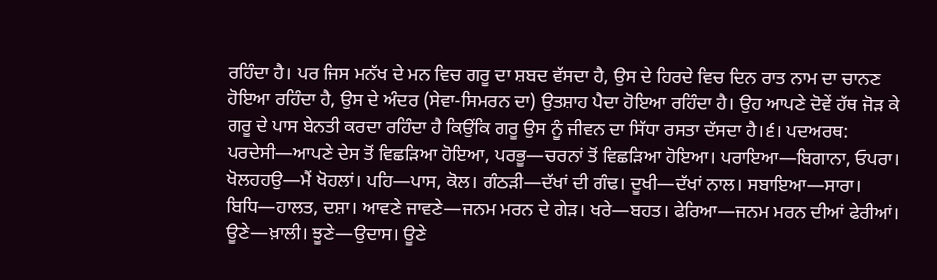ਰਹਿੰਦਾ ਹੈ। ਪਰ ਜਿਸ ਮਨੱਖ ਦੇ ਮਨ ਵਿਚ ਗਰੂ ਦਾ ਸ਼ਬਦ ਵੱਸਦਾ ਹੈ, ਉਸ ਦੇ ਹਿਰਦੇ ਵਿਚ ਦਿਨ ਰਾਤ ਨਾਮ ਦਾ ਚਾਨਣ ਹੋਇਆ ਰਹਿੰਦਾ ਹੈ, ਉਸ ਦੇ ਅੰਦਰ (ਸੇਵਾ-ਸਿਮਰਨ ਦਾ) ਉਤਸ਼ਾਹ ਪੈਦਾ ਹੋਇਆ ਰਹਿੰਦਾ ਹੈ। ਉਹ ਆਪਣੇ ਦੋਵੇਂ ਹੱਥ ਜੋੜ ਕੇ ਗਰੂ ਦੇ ਪਾਸ ਬੇਨਤੀ ਕਰਦਾ ਰਹਿੰਦਾ ਹੈ ਕਿਉਂਕਿ ਗਰੂ ਉਸ ਨੂੰ ਜੀਵਨ ਦਾ ਸਿੱਧਾ ਰਸਤਾ ਦੱਸਦਾ ਹੈ।੬। ਪਦਅਰਥ: ਪਰਦੇਸੀ—ਆਪਣੇ ਦੇਸ ਤੋਂ ਵਿਛੜਿਆ ਹੋਇਆ, ਪਰਭੂ—ਚਰਨਾਂ ਤੋਂ ਵਿਛੜਿਆ ਹੋਇਆ। ਪਰਾਇਆ—ਬਿਗਾਨਾ, ਓਪਰਾ। ਖੋਲਹਹਉ—ਮੈਂ ਖੋਹਲਾਂ। ਪਹਿ—ਪਾਸ, ਕੋਲ। ਗੰਠੜੀ—ਦੱਖਾਂ ਦੀ ਗੰਢ। ਦੂਖੀ—ਦੱਖਾਂ ਨਾਲ। ਸਬਾਇਆ—ਸਾਰਾ। ਬਿਧਿ—ਹਾਲਤ, ਦਸ਼ਾ। ਆਵਣੇ ਜਾਵਣੇ—ਜਨਮ ਮਰਨ ਦੇ ਗੇੜ। ਖਰੇ—ਬਹਤ। ਫੇਰਿਆ—ਜਨਮ ਮਰਨ ਦੀਆਂ ਫੇਰੀਆਂ। ਊਣੇ—ਖ਼ਾਲੀ। ਝੂਣੇ—ਉਦਾਸ। ਊਣੇ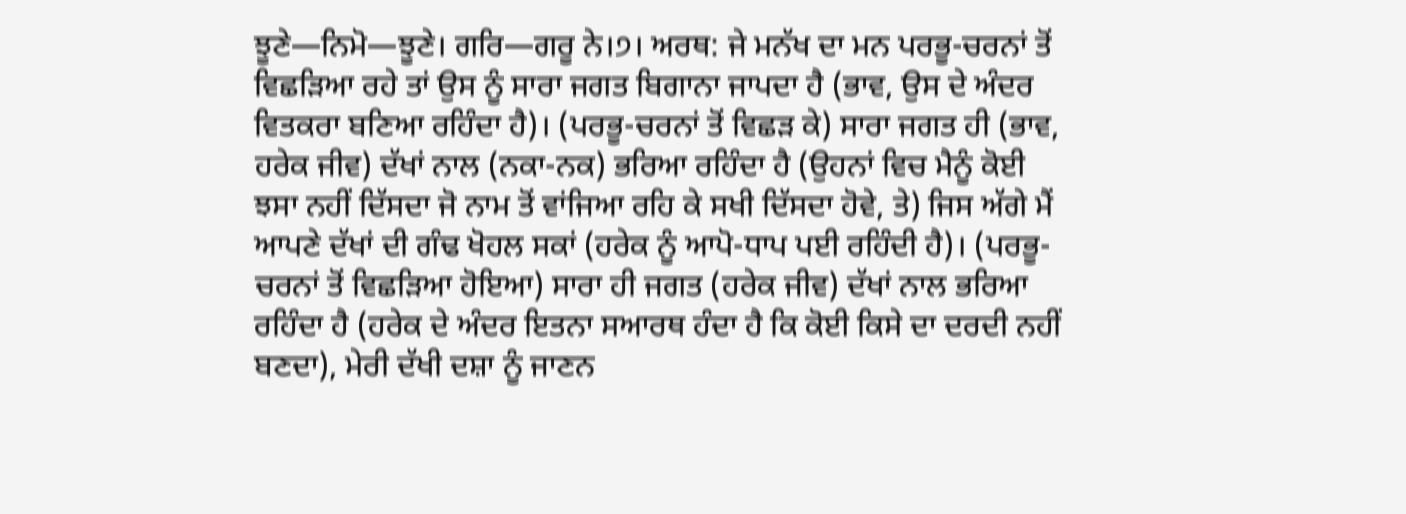ਝੂਣੇ—ਨਿਮੋ—ਝੂਣੇ। ਗਰਿ—ਗਰੂ ਨੇ।੭। ਅਰਥ: ਜੇ ਮਨੱਖ ਦਾ ਮਨ ਪਰਭੂ-ਚਰਨਾਂ ਤੋਂ ਵਿਛੜਿਆ ਰਹੇ ਤਾਂ ਉਸ ਨੂੰ ਸਾਰਾ ਜਗਤ ਬਿਗਾਨਾ ਜਾਪਦਾ ਹੈ (ਭਾਵ, ਉਸ ਦੇ ਅੰਦਰ ਵਿਤਕਰਾ ਬਣਿਆ ਰਹਿੰਦਾ ਹੈ)। (ਪਰਭੂ-ਚਰਨਾਂ ਤੋਂ ਵਿਛੜ ਕੇ) ਸਾਰਾ ਜਗਤ ਹੀ (ਭਾਵ, ਹਰੇਕ ਜੀਵ) ਦੱਖਾਂ ਨਾਲ (ਨਕਾ-ਨਕ) ਭਰਿਆ ਰਹਿੰਦਾ ਹੈ (ਉਹਨਾਂ ਵਿਚ ਮੈਨੂੰ ਕੋਈ ਝਸਾ ਨਹੀਂ ਦਿੱਸਦਾ ਜੋ ਨਾਮ ਤੋਂ ਵਾਂਜਿਆ ਰਹਿ ਕੇ ਸਖੀ ਦਿੱਸਦਾ ਹੋਵੇ, ਤੇ) ਜਿਸ ਅੱਗੇ ਮੈਂ ਆਪਣੇ ਦੱਖਾਂ ਦੀ ਗੰਢ ਖੋਹਲ ਸਕਾਂ (ਹਰੇਕ ਨੂੰ ਆਪੋ-ਧਾਪ ਪਈ ਰਹਿੰਦੀ ਹੈ)। (ਪਰਭੂ-ਚਰਨਾਂ ਤੋਂ ਵਿਛੜਿਆ ਹੋਇਆ) ਸਾਰਾ ਹੀ ਜਗਤ (ਹਰੇਕ ਜੀਵ) ਦੱਖਾਂ ਨਾਲ ਭਰਿਆ ਰਹਿੰਦਾ ਹੈ (ਹਰੇਕ ਦੇ ਅੰਦਰ ਇਤਨਾ ਸਆਰਥ ਹੰਦਾ ਹੈ ਕਿ ਕੋਈ ਕਿਸੇ ਦਾ ਦਰਦੀ ਨਹੀਂ ਬਣਦਾ), ਮੇਰੀ ਦੱਖੀ ਦਸ਼ਾ ਨੂੰ ਜਾਣਨ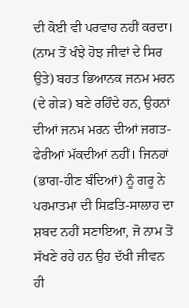ਦੀ ਕੋਈ ਵੀ ਪਰਵਾਹ ਨਹੀਂ ਕਰਦਾ। (ਨਾਮ ਤੋਂ ਖੰਝੇ ਹੋਝ ਜੀਵਾਂ ਦੇ ਸਿਰ ਉਤੇ) ਬਹਤ ਭਿਆਨਕ ਜਨਮ ਮਰਨ (ਦੇ ਗੇੜ) ਬਣੇ ਰਹਿੰਦੇ ਹਨ, ਉਹਨਾਂ ਦੀਆਂ ਜਨਮ ਮਰਨ ਦੀਆਂ ਜਗਤ-ਫੇਰੀਆਂ ਮੱਕਦੀਆਂ ਨਹੀਂ। ਜਿਨਹਾਂ (ਭਾਗ-ਹੀਣ ਬੰਦਿਆਂ) ਨੂੰ ਗਰੂ ਨੇ ਪਰਮਾਤਮਾ ਦੀ ਸਿਫ਼ਤਿ-ਸਾਲਾਹ ਦਾ ਸ਼ਬਦ ਨਹੀਂ ਸਣਾਇਆ, ਜੋ ਨਾਮ ਤੋਂ ਸੱਖਣੇ ਰਹੇ ਹਨ ਉਹ ਦੱਖੀ ਜੀਵਨ ਹੀ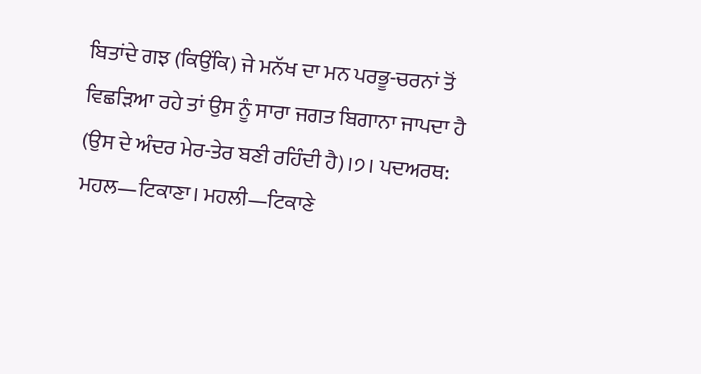ਬਿਤਾਂਦੇ ਗਝ (ਕਿਉਂਕਿ) ਜੇ ਮਨੱਖ ਦਾ ਮਨ ਪਰਭੂ-ਚਰਨਾਂ ਤੋਂ ਵਿਛੜਿਆ ਰਹੇ ਤਾਂ ਉਸ ਨੂੰ ਸਾਰਾ ਜਗਤ ਬਿਗਾਨਾ ਜਾਪਦਾ ਹੈ (ਉਸ ਦੇ ਅੰਦਰ ਮੇਰ-ਤੇਰ ਬਣੀ ਰਹਿੰਦੀ ਹੈ)।੭। ਪਦਅਰਥ: ਮਹਲ—ਟਿਕਾਣਾ। ਮਹਲੀ—ਟਿਕਾਣੇ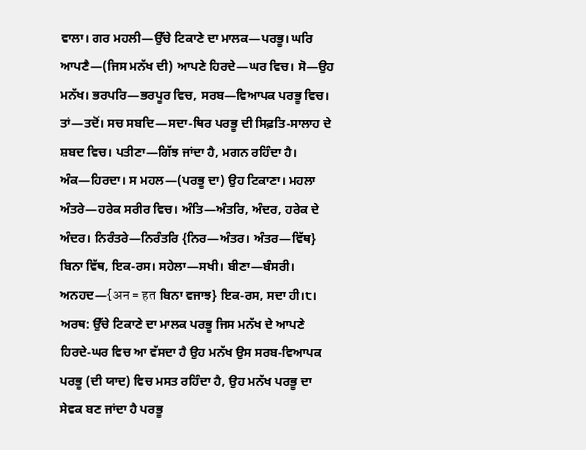ਵਾਲਾ। ਗਰ ਮਹਲੀ—ਉੱਚੇ ਟਿਕਾਣੇ ਦਾ ਮਾਲਕ—ਪਰਭੂ। ਘਰਿ ਆਪਣੈ—(ਜਿਸ ਮਨੱਖ ਦੀ) ਆਪਣੇ ਹਿਰਦੇ—ਘਰ ਵਿਚ। ਸੋ—ਉਹ ਮਨੱਖ। ਭਰਪਰਿ—ਭਰਪੂਰ ਵਿਚ, ਸਰਬ—ਵਿਆਪਕ ਪਰਭੂ ਵਿਚ। ਤਾਂ—ਤਦੋਂ। ਸਚ ਸਬਦਿ—ਸਦਾ-ਥਿਰ ਪਰਭੂ ਦੀ ਸਿਫ਼ਤਿ-ਸਾਲਾਹ ਦੇ ਸ਼ਬਦ ਵਿਚ। ਪਤੀਣਾ—ਗਿੱਝ ਜਾਂਦਾ ਹੈ, ਮਗਨ ਰਹਿੰਦਾ ਹੈ। ਅੰਕ—ਹਿਰਦਾ। ਸ ਮਹਲ—(ਪਰਭੂ ਦਾ) ਉਹ ਟਿਕਾਣਾ। ਮਹਲਾ ਅੰਤਰੇ—ਹਰੇਕ ਸਰੀਰ ਵਿਚ। ਅੰਤਿ—ਅੰਤਰਿ, ਅੰਦਰ, ਹਰੇਕ ਦੇ ਅੰਦਰ। ਨਿਰੰਤਰੇ—ਨਿਰੰਤਰਿ {ਨਿਰ—ਅੰਤਰ। ਅੰਤਰ—ਵਿੱਥ} ਬਿਨਾ ਵਿੱਥ, ਇਕ-ਰਸ। ਸਹੇਲਾ—ਸਖੀ। ਬੀਣਾ—ਬੰਸਰੀ। ਅਨਹਦ—{अन = हत ਬਿਨਾ ਵਜਾਝ} ਇਕ-ਰਸ, ਸਦਾ ਹੀ।੮। ਅਰਥ: ਉੱਚੇ ਟਿਕਾਣੇ ਦਾ ਮਾਲਕ ਪਰਭੂ ਜਿਸ ਮਨੱਖ ਦੇ ਆਪਣੇ ਹਿਰਦੇ-ਘਰ ਵਿਚ ਆ ਵੱਸਦਾ ਹੈ ਉਹ ਮਨੱਖ ਉਸ ਸਰਬ-ਵਿਆਪਕ ਪਰਭੂ (ਦੀ ਯਾਦ) ਵਿਚ ਮਸਤ ਰਹਿੰਦਾ ਹੈ, ਉਹ ਮਨੱਖ ਪਰਭੂ ਦਾ ਸੇਵਕ ਬਣ ਜਾਂਦਾ ਹੈ ਪਰਭੂ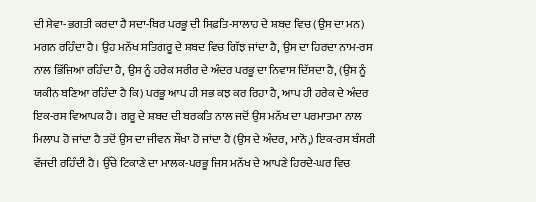ਦੀ ਸੇਵਾ-ਭਗਤੀ ਕਰਦਾ ਹੈ ਸਦਾ-ਥਿਰ ਪਰਭੂ ਦੀ ਸਿਫ਼ਤਿ-ਸਾਲਾਹ ਦੇ ਸ਼ਬਦ ਵਿਚ (ਉਸ ਦਾ ਮਨ) ਮਗਨ ਰਹਿੰਦਾ ਹੈ। ਉਹ ਮਨੱਖ ਸਤਿਗਰੂ ਦੇ ਸ਼ਬਦ ਵਿਚ ਗਿੱਝ ਜਾਂਦਾ ਹੈ, ਉਸ ਦਾ ਹਿਰਦਾ ਨਾਮ-ਰਸ ਨਾਲ ਭਿੱਜਿਆ ਰਹਿੰਦਾ ਹੈ, ਉਸ ਨੂੰ ਹਰੇਕ ਸਰੀਰ ਦੇ ਅੰਦਰ ਪਰਭੂ ਦਾ ਨਿਵਾਸ ਦਿੱਸਦਾ ਹੈ, (ਉਸ ਨੂੰ ਯਕੀਨ ਬਣਿਆ ਰਹਿੰਦਾ ਹੈ ਕਿ) ਪਰਭੂ ਆਪ ਹੀ ਸਭ ਕਝ ਕਰ ਰਿਹਾ ਹੈ, ਆਪ ਹੀ ਹਰੇਕ ਦੇ ਅੰਦਰ ਇਕ-ਰਸ ਵਿਆਪਕ ਹੈ। ਗਰੂ ਦੇ ਸ਼ਬਦ ਦੀ ਬਰਕਤਿ ਨਾਲ ਜਦੋਂ ਉਸ ਮਨੱਖ ਦਾ ਪਰਮਾਤਮਾ ਨਾਲ ਮਿਲਾਪ ਹੋ ਜਾਂਦਾ ਹੈ ਤਦੋਂ ਉਸ ਦਾ ਜੀਵਨ ਸੌਖਾ ਹੋ ਜਾਂਦਾ ਹੈ (ਉਸ ਦੇ ਅੰਦਰ, ਮਾਨੋ,) ਇਕ-ਰਸ ਬੰਸਰੀ ਵੱਜਦੀ ਰਹਿੰਦੀ ਹੈ। ਉੱਚੇ ਟਿਕਾਣੇ ਦਾ ਮਾਲਕ-ਪਰਭੂ ਜਿਸ ਮਨੱਖ ਦੇ ਆਪਣੇ ਹਿਰਦੇ-ਘਰ ਵਿਚ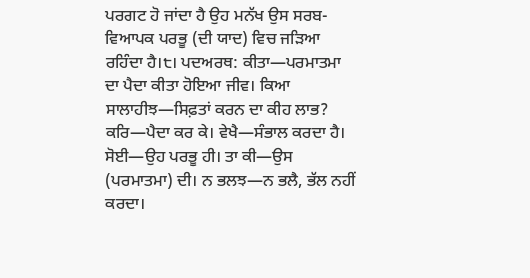ਪਰਗਟ ਹੋ ਜਾਂਦਾ ਹੈ ਉਹ ਮਨੱਖ ਉਸ ਸਰਬ-ਵਿਆਪਕ ਪਰਭੂ (ਦੀ ਯਾਦ) ਵਿਚ ਜੜਿਆ ਰਹਿੰਦਾ ਹੈ।੮। ਪਦਅਰਥ: ਕੀਤਾ—ਪਰਮਾਤਮਾ ਦਾ ਪੈਦਾ ਕੀਤਾ ਹੋਇਆ ਜੀਵ। ਕਿਆ ਸਾਲਾਹੀਝ—ਸਿਫ਼ਤਾਂ ਕਰਨ ਦਾ ਕੀਹ ਲਾਭ? ਕਰਿ—ਪੈਦਾ ਕਰ ਕੇ। ਵੇਖੈ—ਸੰਭਾਲ ਕਰਦਾ ਹੈ। ਸੋਈ—ਉਹ ਪਰਭੂ ਹੀ। ਤਾ ਕੀ—ਉਸ (ਪਰਮਾਤਮਾ) ਦੀ। ਨ ਭਲਝ—ਨ ਭਲੈ, ਭੱਲ ਨਹੀਂ ਕਰਦਾ।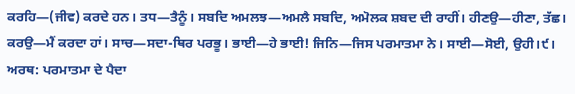ਕਰਹਿ—(ਜੀਵ) ਕਰਦੇ ਹਨ। ਤਧ—ਤੈਨੂੰ। ਸਬਦਿ ਅਮਲਝ—ਅਮਲੈ ਸਬਦਿ, ਅਮੋਲਕ ਸ਼ਬਦ ਦੀ ਰਾਹੀਂ। ਹੀਣਉ—ਹੀਣਾ, ਤੱਛ। ਕਰਉ—ਮੈਂ ਕਰਦਾ ਹਾਂ। ਸਾਚ—ਸਦਾ-ਥਿਰ ਪਰਭੂ। ਭਾਈ—ਹੇ ਭਾਈ! ਜਿਨਿ—ਜਿਸ ਪਰਮਾਤਮਾ ਨੇ। ਸਾਈ—ਸੋਈ, ਉਹੀ।੯। ਅਰਥ: ਪਰਮਾਤਮਾ ਦੇ ਪੈਦਾ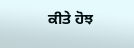ਕੀਤੇ ਹੋਝ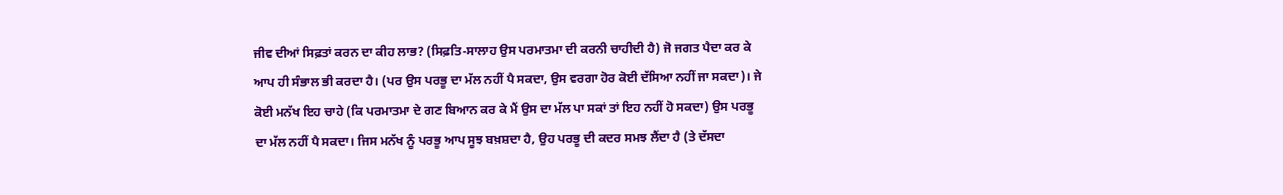ਜੀਵ ਦੀਆਂ ਸਿਫ਼ਤਾਂ ਕਰਨ ਦਾ ਕੀਹ ਲਾਭ? (ਸਿਫ਼ਤਿ-ਸਾਲਾਹ ਉਸ ਪਰਮਾਤਮਾ ਦੀ ਕਰਨੀ ਚਾਹੀਦੀ ਹੈ) ਜੋ ਜਗਤ ਪੈਦਾ ਕਰ ਕੇ ਆਪ ਹੀ ਸੰਭਾਲ ਭੀ ਕਰਦਾ ਹੈ। (ਪਰ ਉਸ ਪਰਭੂ ਦਾ ਮੱਲ ਨਹੀਂ ਪੈ ਸਕਦਾ, ਉਸ ਵਰਗਾ ਹੋਰ ਕੋਈ ਦੱਸਿਆ ਨਹੀਂ ਜਾ ਸਕਦਾ)। ਜੇ ਕੋਈ ਮਨੱਖ ਇਹ ਚਾਹੇ (ਕਿ ਪਰਮਾਤਮਾ ਦੇ ਗਣ ਬਿਆਨ ਕਰ ਕੇ ਮੈਂ ਉਸ ਦਾ ਮੱਲ ਪਾ ਸਕਾਂ ਤਾਂ ਇਹ ਨਹੀਂ ਹੋ ਸਕਦਾ) ਉਸ ਪਰਭੂ ਦਾ ਮੱਲ ਨਹੀਂ ਪੈ ਸਕਦਾ। ਜਿਸ ਮਨੱਖ ਨੂੰ ਪਰਭੂ ਆਪ ਸੂਝ ਬਖ਼ਸ਼ਦਾ ਹੈ, ਉਹ ਪਰਭੂ ਦੀ ਕਦਰ ਸਮਝ ਲੈਂਦਾ ਹੈ (ਤੇ ਦੱਸਦਾ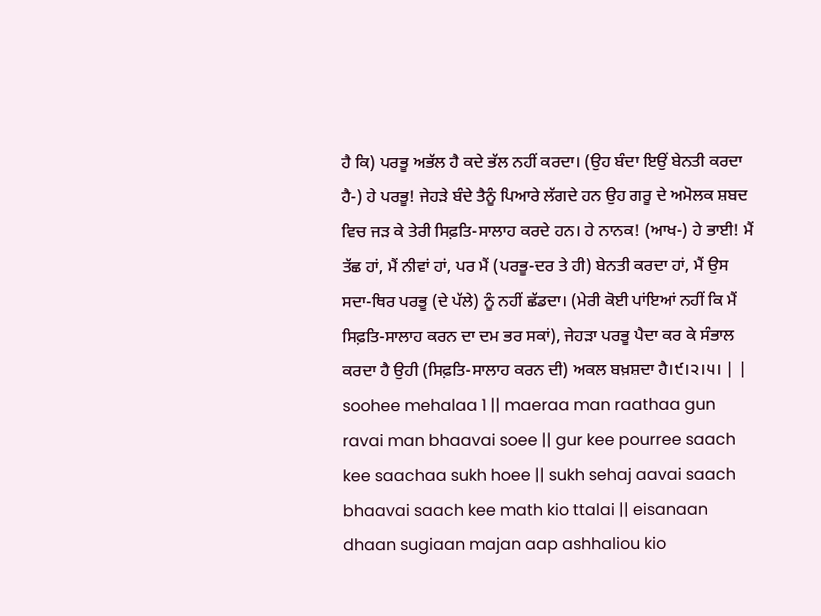ਹੈ ਕਿ) ਪਰਭੂ ਅਭੱਲ ਹੈ ਕਦੇ ਭੱਲ ਨਹੀਂ ਕਰਦਾ। (ਉਹ ਬੰਦਾ ਇਉਂ ਬੇਨਤੀ ਕਰਦਾ ਹੈ-) ਹੇ ਪਰਭੂ! ਜੇਹੜੇ ਬੰਦੇ ਤੈਨੂੰ ਪਿਆਰੇ ਲੱਗਦੇ ਹਨ ਉਹ ਗਰੂ ਦੇ ਅਮੋਲਕ ਸ਼ਬਦ ਵਿਚ ਜੜ ਕੇ ਤੇਰੀ ਸਿਫ਼ਤਿ-ਸਾਲਾਹ ਕਰਦੇ ਹਨ। ਹੇ ਨਾਨਕ! (ਆਖ-) ਹੇ ਭਾਈ! ਮੈਂ ਤੱਛ ਹਾਂ, ਮੈਂ ਨੀਵਾਂ ਹਾਂ, ਪਰ ਮੈਂ (ਪਰਭੂ-ਦਰ ਤੇ ਹੀ) ਬੇਨਤੀ ਕਰਦਾ ਹਾਂ, ਮੈਂ ਉਸ ਸਦਾ-ਥਿਰ ਪਰਭੂ (ਦੇ ਪੱਲੇ) ਨੂੰ ਨਹੀਂ ਛੱਡਦਾ। (ਮੇਰੀ ਕੋਈ ਪਾਂਇਆਂ ਨਹੀਂ ਕਿ ਮੈਂ ਸਿਫ਼ਤਿ-ਸਾਲਾਹ ਕਰਨ ਦਾ ਦਮ ਭਰ ਸਕਾਂ), ਜੇਹੜਾ ਪਰਭੂ ਪੈਦਾ ਕਰ ਕੇ ਸੰਭਾਲ ਕਰਦਾ ਹੈ ਉਹੀ (ਸਿਫ਼ਤਿ-ਸਾਲਾਹ ਕਰਨ ਦੀ) ਅਕਲ ਬਖ਼ਸ਼ਦਾ ਹੈ।੯।੨।੫। | |
soohee mehalaa 1 || maeraa man raathaa gun ravai man bhaavai soee || gur kee pourree saach kee saachaa sukh hoee || sukh sehaj aavai saach bhaavai saach kee math kio ttalai || eisanaan dhaan sugiaan majan aap ashhaliou kio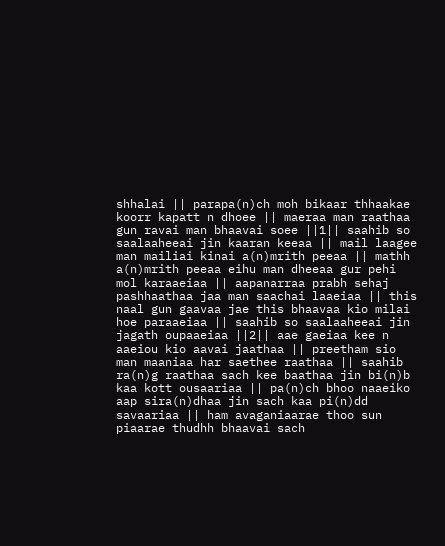shhalai || parapa(n)ch moh bikaar thhaakae koorr kapatt n dhoee || maeraa man raathaa gun ravai man bhaavai soee ||1|| saahib so saalaaheeai jin kaaran keeaa || mail laagee man mailiai kinai a(n)mrith peeaa || mathh a(n)mrith peeaa eihu man dheeaa gur pehi mol karaaeiaa || aapanarraa prabh sehaj pashhaathaa jaa man saachai laaeiaa || this naal gun gaavaa jae this bhaavaa kio milai hoe paraaeiaa || saahib so saalaaheeai jin jagath oupaaeiaa ||2|| aae gaeiaa kee n aaeiou kio aavai jaathaa || preetham sio man maaniaa har saethee raathaa || saahib ra(n)g raathaa sach kee baathaa jin bi(n)b kaa kott ousaariaa || pa(n)ch bhoo naaeiko aap sira(n)dhaa jin sach kaa pi(n)dd savaariaa || ham avaganiaarae thoo sun piaarae thudhh bhaavai sach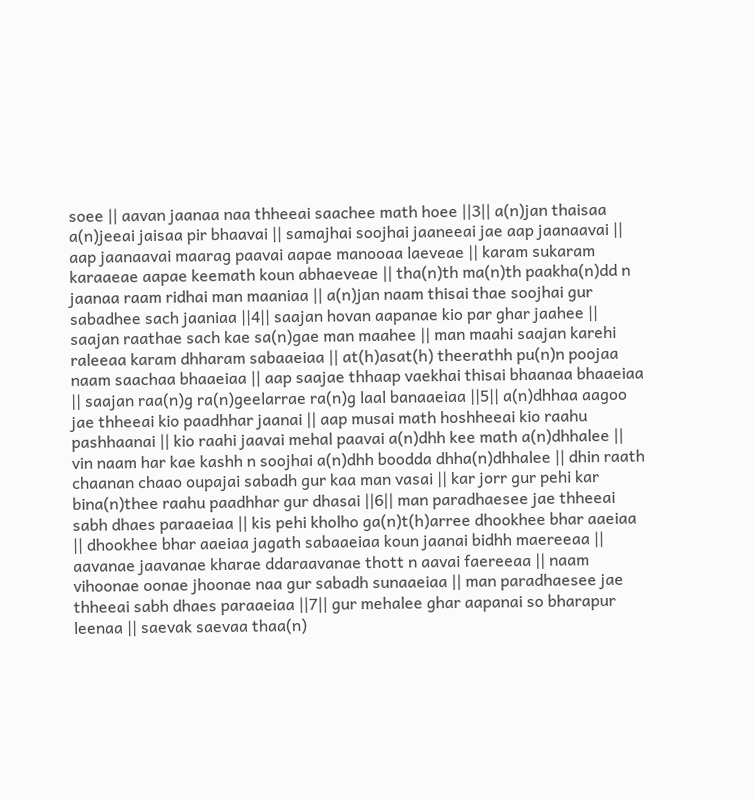soee || aavan jaanaa naa thheeai saachee math hoee ||3|| a(n)jan thaisaa a(n)jeeai jaisaa pir bhaavai || samajhai soojhai jaaneeai jae aap jaanaavai || aap jaanaavai maarag paavai aapae manooaa laeveae || karam sukaram karaaeae aapae keemath koun abhaeveae || tha(n)th ma(n)th paakha(n)dd n jaanaa raam ridhai man maaniaa || a(n)jan naam thisai thae soojhai gur sabadhee sach jaaniaa ||4|| saajan hovan aapanae kio par ghar jaahee || saajan raathae sach kae sa(n)gae man maahee || man maahi saajan karehi raleeaa karam dhharam sabaaeiaa || at(h)asat(h) theerathh pu(n)n poojaa naam saachaa bhaaeiaa || aap saajae thhaap vaekhai thisai bhaanaa bhaaeiaa || saajan raa(n)g ra(n)geelarrae ra(n)g laal banaaeiaa ||5|| a(n)dhhaa aagoo jae thheeai kio paadhhar jaanai || aap musai math hoshheeai kio raahu pashhaanai || kio raahi jaavai mehal paavai a(n)dhh kee math a(n)dhhalee || vin naam har kae kashh n soojhai a(n)dhh boodda dhha(n)dhhalee || dhin raath chaanan chaao oupajai sabadh gur kaa man vasai || kar jorr gur pehi kar bina(n)thee raahu paadhhar gur dhasai ||6|| man paradhaesee jae thheeai sabh dhaes paraaeiaa || kis pehi kholho ga(n)t(h)arree dhookhee bhar aaeiaa || dhookhee bhar aaeiaa jagath sabaaeiaa koun jaanai bidhh maereeaa || aavanae jaavanae kharae ddaraavanae thott n aavai faereeaa || naam vihoonae oonae jhoonae naa gur sabadh sunaaeiaa || man paradhaesee jae thheeai sabh dhaes paraaeiaa ||7|| gur mehalee ghar aapanai so bharapur leenaa || saevak saevaa thaa(n)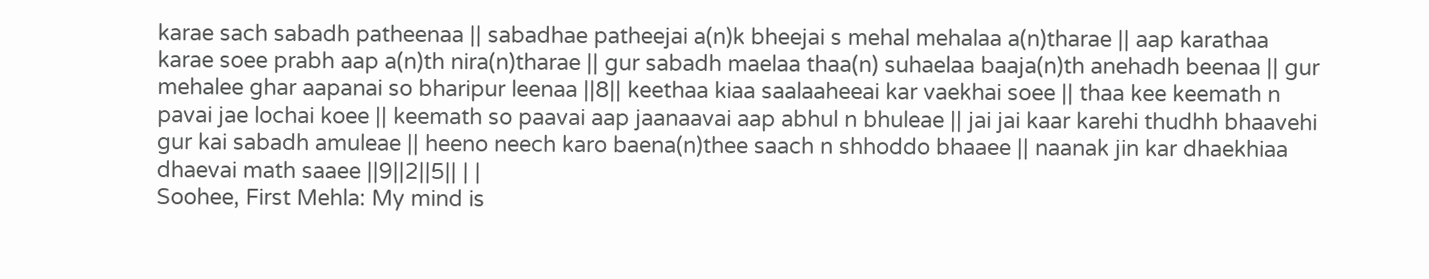karae sach sabadh patheenaa || sabadhae patheejai a(n)k bheejai s mehal mehalaa a(n)tharae || aap karathaa karae soee prabh aap a(n)th nira(n)tharae || gur sabadh maelaa thaa(n) suhaelaa baaja(n)th anehadh beenaa || gur mehalee ghar aapanai so bharipur leenaa ||8|| keethaa kiaa saalaaheeai kar vaekhai soee || thaa kee keemath n pavai jae lochai koee || keemath so paavai aap jaanaavai aap abhul n bhuleae || jai jai kaar karehi thudhh bhaavehi gur kai sabadh amuleae || heeno neech karo baena(n)thee saach n shhoddo bhaaee || naanak jin kar dhaekhiaa dhaevai math saaee ||9||2||5|| | |
Soohee, First Mehla: My mind is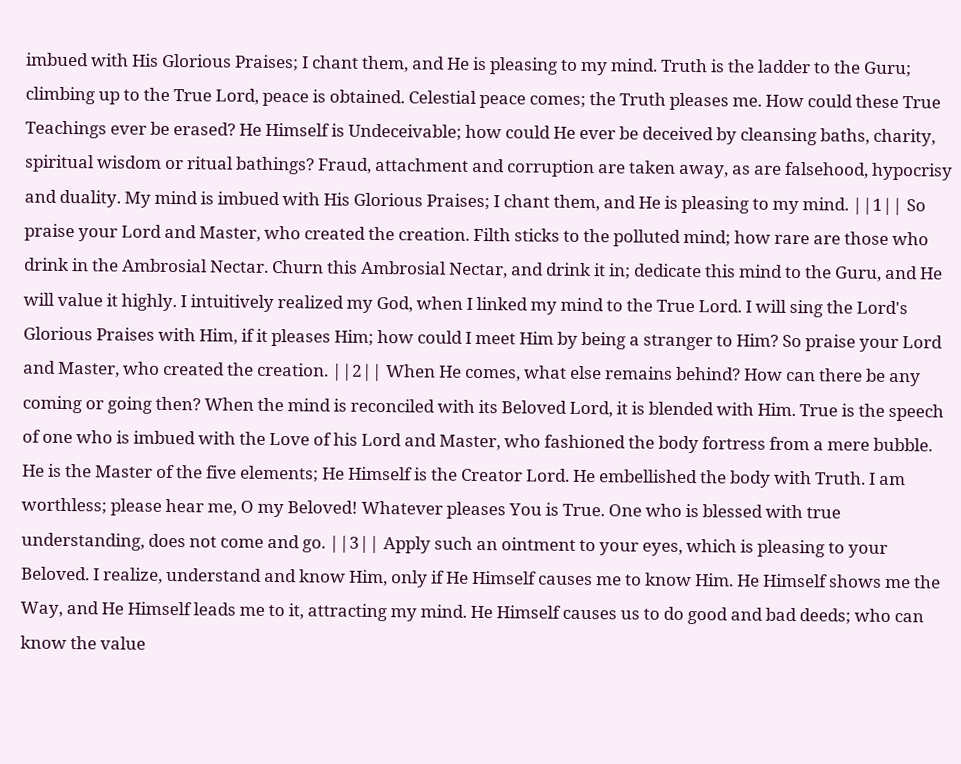imbued with His Glorious Praises; I chant them, and He is pleasing to my mind. Truth is the ladder to the Guru; climbing up to the True Lord, peace is obtained. Celestial peace comes; the Truth pleases me. How could these True Teachings ever be erased? He Himself is Undeceivable; how could He ever be deceived by cleansing baths, charity, spiritual wisdom or ritual bathings? Fraud, attachment and corruption are taken away, as are falsehood, hypocrisy and duality. My mind is imbued with His Glorious Praises; I chant them, and He is pleasing to my mind. ||1|| So praise your Lord and Master, who created the creation. Filth sticks to the polluted mind; how rare are those who drink in the Ambrosial Nectar. Churn this Ambrosial Nectar, and drink it in; dedicate this mind to the Guru, and He will value it highly. I intuitively realized my God, when I linked my mind to the True Lord. I will sing the Lord's Glorious Praises with Him, if it pleases Him; how could I meet Him by being a stranger to Him? So praise your Lord and Master, who created the creation. ||2|| When He comes, what else remains behind? How can there be any coming or going then? When the mind is reconciled with its Beloved Lord, it is blended with Him. True is the speech of one who is imbued with the Love of his Lord and Master, who fashioned the body fortress from a mere bubble. He is the Master of the five elements; He Himself is the Creator Lord. He embellished the body with Truth. I am worthless; please hear me, O my Beloved! Whatever pleases You is True. One who is blessed with true understanding, does not come and go. ||3|| Apply such an ointment to your eyes, which is pleasing to your Beloved. I realize, understand and know Him, only if He Himself causes me to know Him. He Himself shows me the Way, and He Himself leads me to it, attracting my mind. He Himself causes us to do good and bad deeds; who can know the value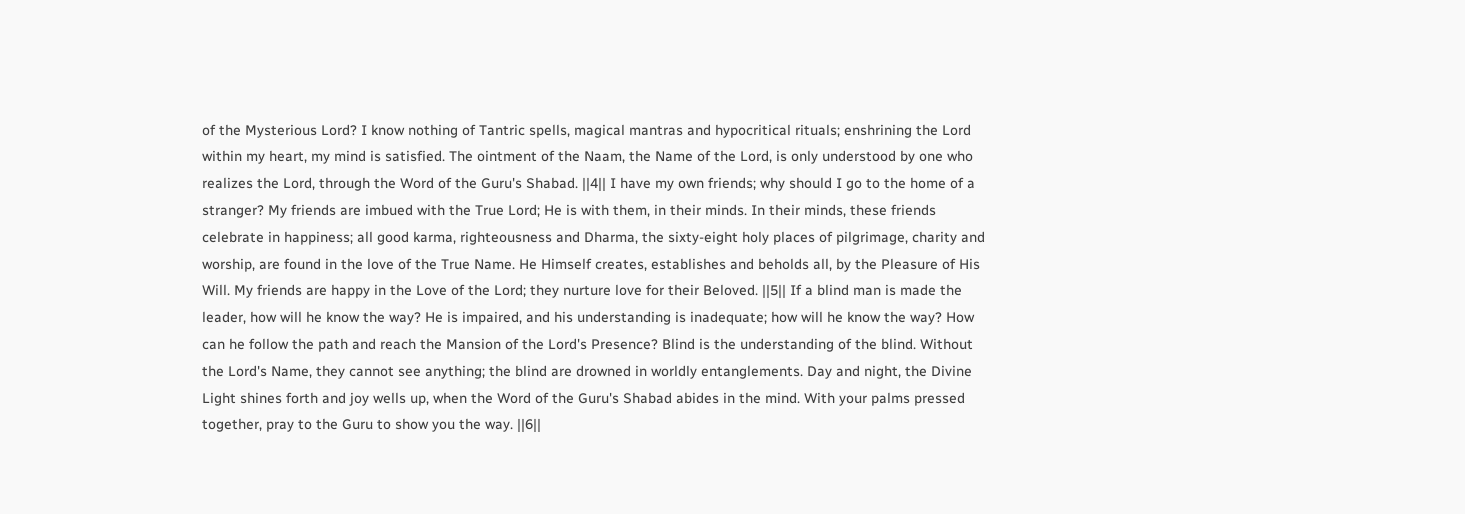of the Mysterious Lord? I know nothing of Tantric spells, magical mantras and hypocritical rituals; enshrining the Lord within my heart, my mind is satisfied. The ointment of the Naam, the Name of the Lord, is only understood by one who realizes the Lord, through the Word of the Guru's Shabad. ||4|| I have my own friends; why should I go to the home of a stranger? My friends are imbued with the True Lord; He is with them, in their minds. In their minds, these friends celebrate in happiness; all good karma, righteousness and Dharma, the sixty-eight holy places of pilgrimage, charity and worship, are found in the love of the True Name. He Himself creates, establishes and beholds all, by the Pleasure of His Will. My friends are happy in the Love of the Lord; they nurture love for their Beloved. ||5|| If a blind man is made the leader, how will he know the way? He is impaired, and his understanding is inadequate; how will he know the way? How can he follow the path and reach the Mansion of the Lord's Presence? Blind is the understanding of the blind. Without the Lord's Name, they cannot see anything; the blind are drowned in worldly entanglements. Day and night, the Divine Light shines forth and joy wells up, when the Word of the Guru's Shabad abides in the mind. With your palms pressed together, pray to the Guru to show you the way. ||6||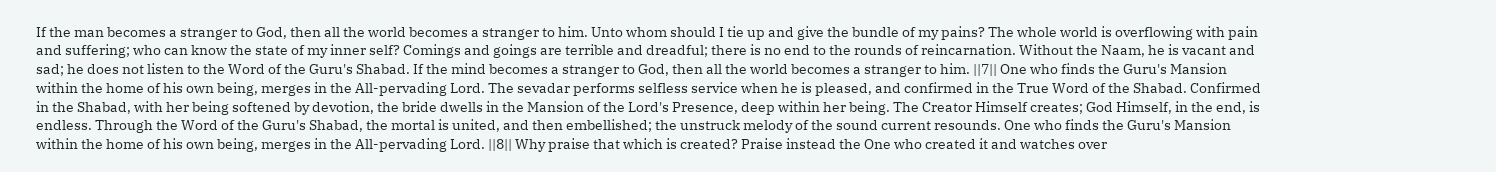If the man becomes a stranger to God, then all the world becomes a stranger to him. Unto whom should I tie up and give the bundle of my pains? The whole world is overflowing with pain and suffering; who can know the state of my inner self? Comings and goings are terrible and dreadful; there is no end to the rounds of reincarnation. Without the Naam, he is vacant and sad; he does not listen to the Word of the Guru's Shabad. If the mind becomes a stranger to God, then all the world becomes a stranger to him. ||7|| One who finds the Guru's Mansion within the home of his own being, merges in the All-pervading Lord. The sevadar performs selfless service when he is pleased, and confirmed in the True Word of the Shabad. Confirmed in the Shabad, with her being softened by devotion, the bride dwells in the Mansion of the Lord's Presence, deep within her being. The Creator Himself creates; God Himself, in the end, is endless. Through the Word of the Guru's Shabad, the mortal is united, and then embellished; the unstruck melody of the sound current resounds. One who finds the Guru's Mansion within the home of his own being, merges in the All-pervading Lord. ||8|| Why praise that which is created? Praise instead the One who created it and watches over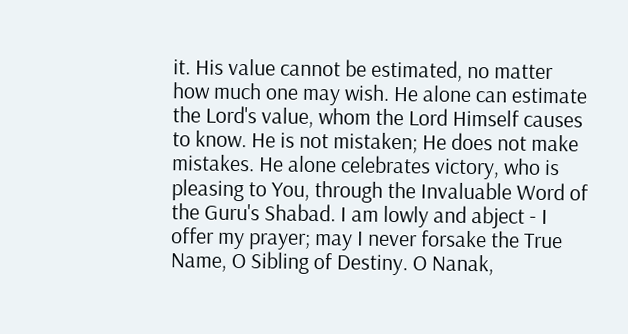it. His value cannot be estimated, no matter how much one may wish. He alone can estimate the Lord's value, whom the Lord Himself causes to know. He is not mistaken; He does not make mistakes. He alone celebrates victory, who is pleasing to You, through the Invaluable Word of the Guru's Shabad. I am lowly and abject - I offer my prayer; may I never forsake the True Name, O Sibling of Destiny. O Nanak,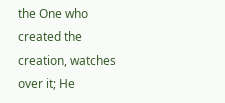the One who created the creation, watches over it; He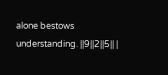alone bestows understanding. ||9||2||5|| |